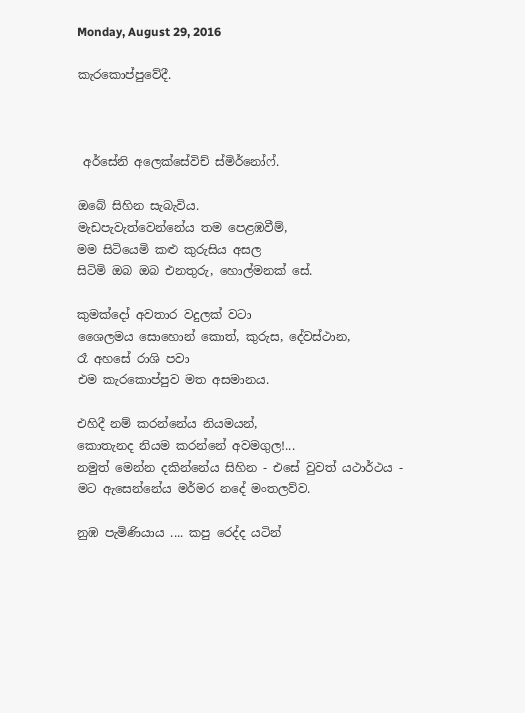Monday, August 29, 2016

කැරකොප්පුවේදී.



 අර්සේනි අලෙක්සේවිච් ස්මිර්නෝෆ්.

ඔබේ සිහින සැබැවිය.
මැඩපැවැත්වෙන්නේය තම පෙළඹවීම්,
මම සිටියෙමි කළු කුරුසිය අසල
සිටිමි ඔබ ඔබ එනතුරු, හොල්මනක් සේ.

කුමක්දෝ අවතාර වදුලක් වටා
ශෛලමය සොහොන් කොත්, කුරුස, දේවස්ථාන,
රෑ අහසේ රාශි පවා
එම කැරකොප්පුව මත අසමානය.

එහිදී නම් කරන්නේය නියමයන්,
කොතැනද නියම කරන්නේ අවමගුල!...
නමුත් මෙන්න දකින්නේය සිහින - එසේ වුවත් යථාර්ථය -
මට ඇසෙන්නේය මර්මර නදේ මංතලව්ව.

නුඹ පැමිණියාය .... කපු රෙද්ද යටින්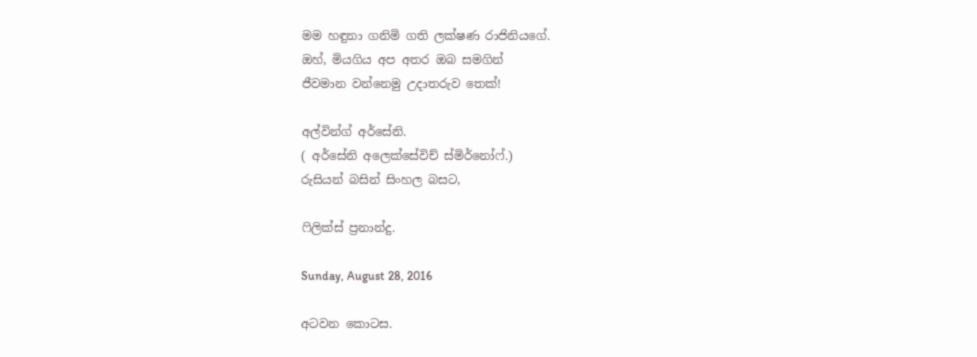මම හඳුනා ගනිමි ගති ලක්ෂණ රාජිනියගේ.
ඔහ්, මියගිය අප අතර ඔබ සමගින්
ජීවමාන වන්නෙමු උදාතරුව තෙක්!

අල්වින්ග් අර්සේනි.
( අර්සේනි අලෙක්සේවිච් ස්මිර්නෝෆ්.)
රුසියන් බසින් සිංහල බසට,

ෆිලික්ස් ප්‍රනාන්දු.

Sunday, August 28, 2016

අටවන කොටස.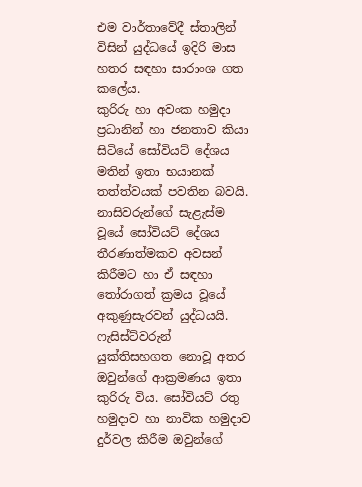එම වාර්තාවේදී ස්තාලින් විසින් යුද්ධයේ ඉදිරි මාස හතර සඳහා සාරාංශ ගත කලේය.
කුරිරු හා අවංක හමුදා ප්‍රධානින් හා ජනතාව කියා සිටියේ සෝවියට් දේශය මතින් ඉතා භයානක් තත්ත්වයක් පවතින බවයි. නාසිවරුන්ගේ සැළැස්ම වූයේ සෝවියට් දේශය තීරණාත්මකව අවසන් කිරීමට හා ඒ සඳහා තෝරාගත් ක්‍රමය වූයේ අකුණුසැරවන් යුද්ධයයි. ෆැසිස්ට්වරුන් යුක්තිසහගත නොවූ අතර ඔවුන්ගේ ආක්‍රමණය ඉතා කුරිරු විය. සෝවියට් රතු හමුදාව හා නාවික හමුදාව දුර්වල කිරීම ඔවුන්ගේ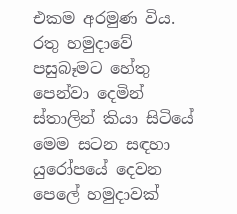එකම අරමුණ විය. රතු හමුදාවේ පසුබෑමට හේතු පෙන්වා දෙමින් ස්තාලින් කියා සිටියේ මෙම සටන සඳහා යුරෝපයේ දෙවන පෙලේ හමුදාවක්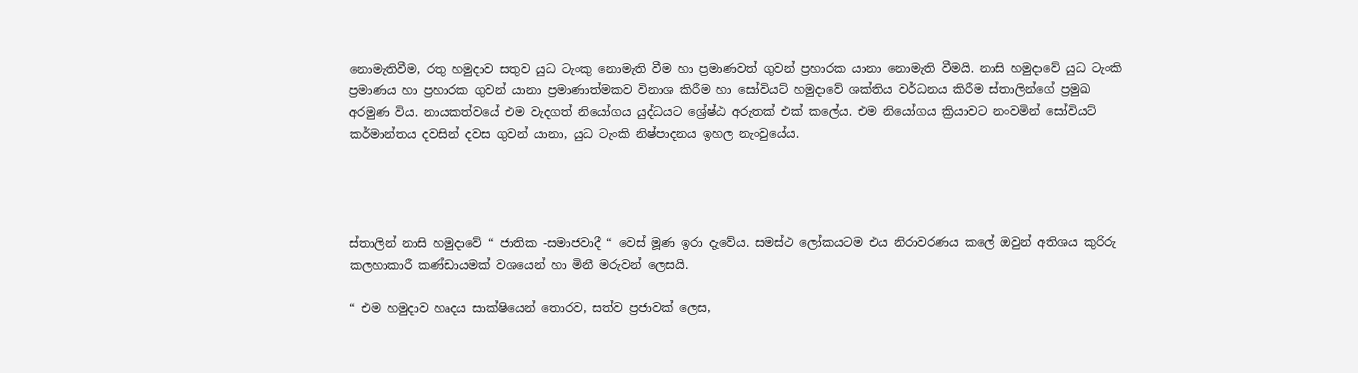නොමැතිවීම, රතු හමුදාව සතුව යුධ ටැංකු නොමැති වීම හා ප්‍රමාණවත් ගුවන් ප්‍රහාරක යානා නොමැති වීමයි. නාසි හමුදාවේ යුධ ටැංකි ප්‍රමාණය හා ප්‍රහාරක ගුවන් යානා ප්‍රමාණාත්මකව විනාශ කිරීම හා සෝවියට් හමුදාවේ ශක්තිය වර්ධනය කිරීම ස්තාලින්ගේ ප්‍රමුඛ අරමුණ විය. නායකත්වයේ එම වැදගත් නියෝගය යුද්ධයට ශ්‍රේෂ්ඨ අරුතක් එක් කලේය. එම නියෝගය ක්‍රියාවට නංවමින් සෝවියට් කර්මාන්තය දවසින් දවස ගුවන් යානා, යුධ ටැංකි නිෂ්පාදනය ඉහල නැංවුයේය.




ස්තාලින් නාසි හමුදාවේ “ ජාතික -සමාජවාදී “ වෙස් මූණ ඉරා දැවේය. සමස්ථ ලෝකයටම එය නිරාවරණය කලේ ඔවුන් අතිශය කුරිරු කලහාකාරී කණ්ඩායමක් වශයෙන් හා මිනී මරුවන් ලෙසයි.

“ එම හමුදාව හෘදය සාක්ෂියෙන් තොරව, සත්ව ප්‍රජාවක් ලෙස,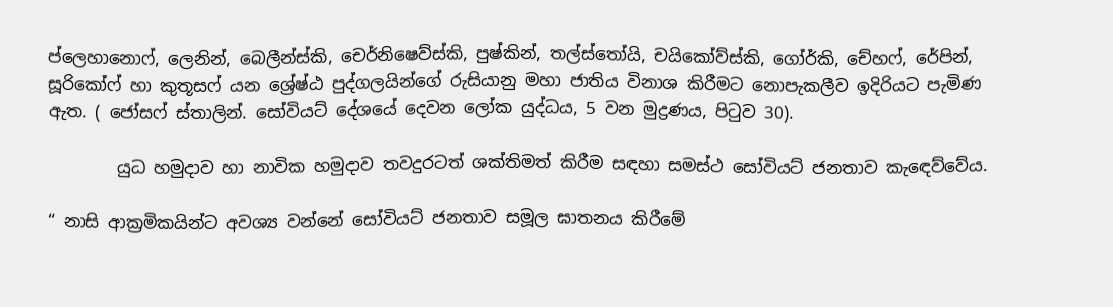ප්ලෙහානොෆ්, ලෙනින්, බෙලීන්ස්කි, චෙර්නිෂෙව්ස්කි, පුෂ්කින්, තල්ස්තෝයි, චයිකෝව්ස්කි, ගෝර්කි, චේහෆ්, රේපින්, සූරිකෝෆ් හා කුතූසෆ් යන ශ්‍රේෂ්ඨ පුද්ගලයින්ගේ රුසියානු මහා ජාතිය විනාශ කිරීමට නොපැකලීව ඉදිරියට පැමිණ ඇත. ( ජෝසෆ් ස්තාලින්. සෝවියට් දේශයේ දෙවන ලෝක යුද්ධය, 5 වන මුද්‍රණය, පිටුව 30).

        යුධ හමුදාව හා නාවික හමුදාව තවදුරටත් ශක්තිමත් කිරීම සඳහා සමස්ථ සෝවියට් ජනතාව කැඳෙව්වේය.

“ නාසි ආක්‍රමිකයින්ට අවශ්‍ය වන්නේ සෝවියට් ජනතාව සමූල ඝාතනය කිරීමේ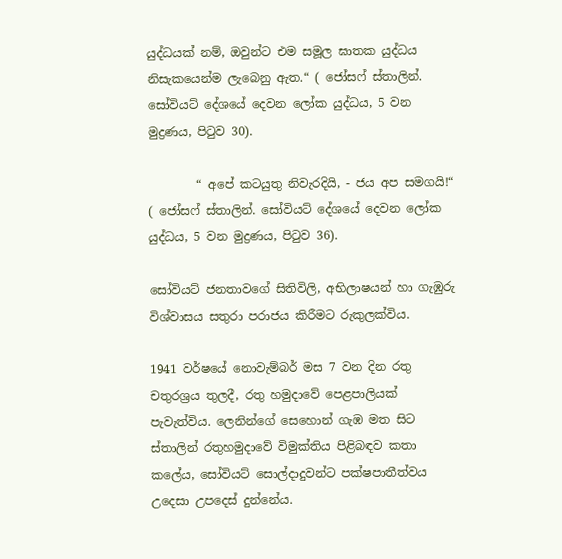යුද්ධයක් නම්, ඔවුන්ට එම සමූල ඝාතක යුද්ධය නිසැකයෙන්ම ලැබෙනු ඇත.“ ( ජෝසෆ් ස්තාලින්. සෝවියට් දේශයේ දෙවන ලෝක යුද්ධය, 5 වන මුද්‍රණය, පිටුව 30).

        “ අපේ කටයුතු නිවැරදියි, - ජය අප සමගයි!“
( ජෝසෆ් ස්තාලින්. සෝවියට් දේශයේ දෙවන ලෝක යුද්ධය, 5 වන මුද්‍රණය, පිටුව 36).

සෝවියට් ජනතාවගේ සිතිවිලි, අභිලාෂයන් හා ගැඹුරු විශ්වාසය සතුරා පරාජය කිරීමට රුකුලක්විය.

1941 වර්ෂයේ නොවැම්බර් මස 7 වන දින රතු චතුරශ්‍රය තුලදී, රතු හමුදාවේ පෙළපාලියක් පැවැත්විය. ලෙනින්ගේ සෙහොන් ගැඹ මත සිට ස්තාලින් රතුහමුදාවේ විමුක්තිය පිළිබඳව කතා කලේය, සෝවියට් සොල්දාදුවන්ට පක්ෂපාතීත්වය උදෙසා උපදෙස් දුන්නේය.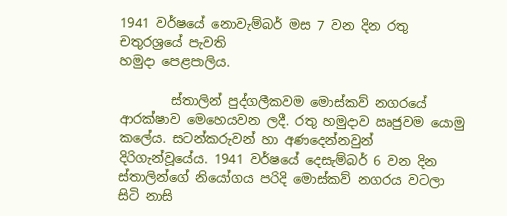1941 වර්ෂයේ නොවැම්බර් මස 7 වන දින රතු චතුරශ්‍රයේ පැවති
හමුදා පෙළපාලිය.

        ස්තාලින් පුද්ගලීකවම මොස්කව් නගරයේ ආරක්ෂාව මෙහෙයවන ලදී. රතු හමුදාව ඍජුවම යොමු කලේය. සටන්කරුවන් හා අණදෙන්නවුන් දිරිගැන්වූයේය. 1941 වර්ෂයේ දෙසැම්බර් 6 වන දින ස්තාලින්ගේ නියෝගය පරිදි මොස්කව් නගරය වටලා සිටි නාසි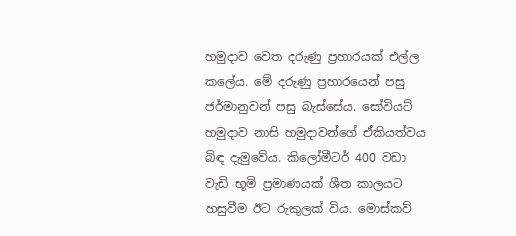හමුදාව වෙත දරුණු ප්‍රහාරයක් එල්ල කලේය. මේ දරුණු ප්‍රහාරයෙන් පසු ජර්මානුවන් පසු බැස්සේය. සෝවියට් හමුදාව නාසි හමුදාවන්ගේ ඒකියත්වය බිඳ දැමුවේය. කිලෝමීටර් 400 වඩා වැඩි භූමි ප්‍රමාණයක් ශීත කාලයට හසුවීම ඊට රුකුලක් විය. මොස්කව්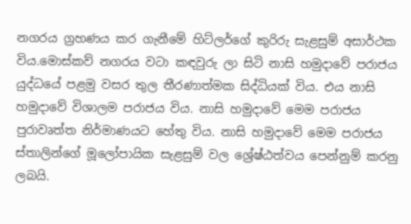නගරය ග්‍රහණය කර ගැනීමේ හිට්ලර්ගේ කුරිරු සැළසුම් අසාර්ථක විය.මොස්කව් නගරය වටා කඳවුරු ලා සිටි නාසි හමුදාවේ පරාජය යුද්ධයේ පළමු වසර තුල තීරණාත්මක සිද්ධියක් විය. එය නාසි හමුදාවේ විශාලම පරාජය විය. නාසි හමුදාවේ මෙම පරාජය පුරාවෘත්ත නිර්මාණයට හේතු විය. නාසි හමුදාවේ මෙම පරාජය ස්තාලින්ගේ මූලෝපායික සැළසුම් වල ශ්‍රේෂ්ඨත්වය පෙන්නුම් කරනු ලබයි.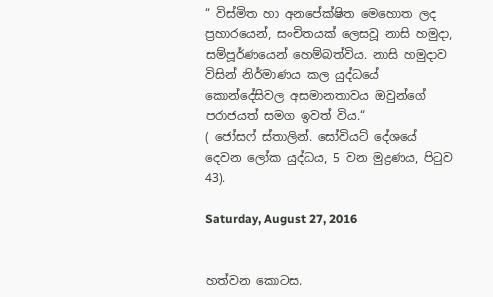“ විස්මිත හා අනපේක්ෂිත මෙහොත ලද ප්‍රහාරයෙන්, සංචිතයක් ලෙසවූ නාසි හමුදා, සම්පූර්ණයෙන් හෙම්බත්විය. නාසි හමුදාව විසින් නිර්මාණය කල යුද්ධයේ කොන්දේසිවල අසමානතාවය ඔවුන්ගේ පරාජයත් සමග ඉවත් විය.“
( ජෝසෆ් ස්තාලින්. සෝවියට් දේශයේ දෙවන ලෝක යුද්ධය, 5 වන මුද්‍රණය, පිටුව 43).

Saturday, August 27, 2016


හත්වන කොටස.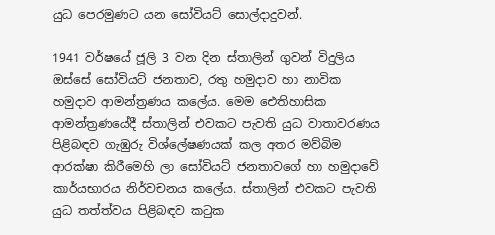යුධ පෙරමුණට යන සෝවියට් සොල්දාදුවන්.

1941 වර්ෂයේ ජූලි 3 වන දින ස්තාලින් ගුවන් විදුලිය ඔස්සේ සෝවියට් ජනතාව, රතු හමුදාව හා නාවික හමුදාව ආමන්ත්‍රණය කලේය. මෙම ‍ඓතිහාසික ආමන්ත්‍රණයේදී ස්තාලින් එවකට පැවති යුධ වාතාවරණය පිළිබඳව ගැඹුරු විශ්ලේෂණයක් කල අතර මව්බිම ආරක්ෂා කිරීමෙහි ලා සෝවියට් ජනතාවගේ හා හමුදාවේ කාර්යභාරය නිර්වචනය කලේය. ස්තාලින් එවකට පැවති යුධ තත්ත්වය පිළිබඳව කටුක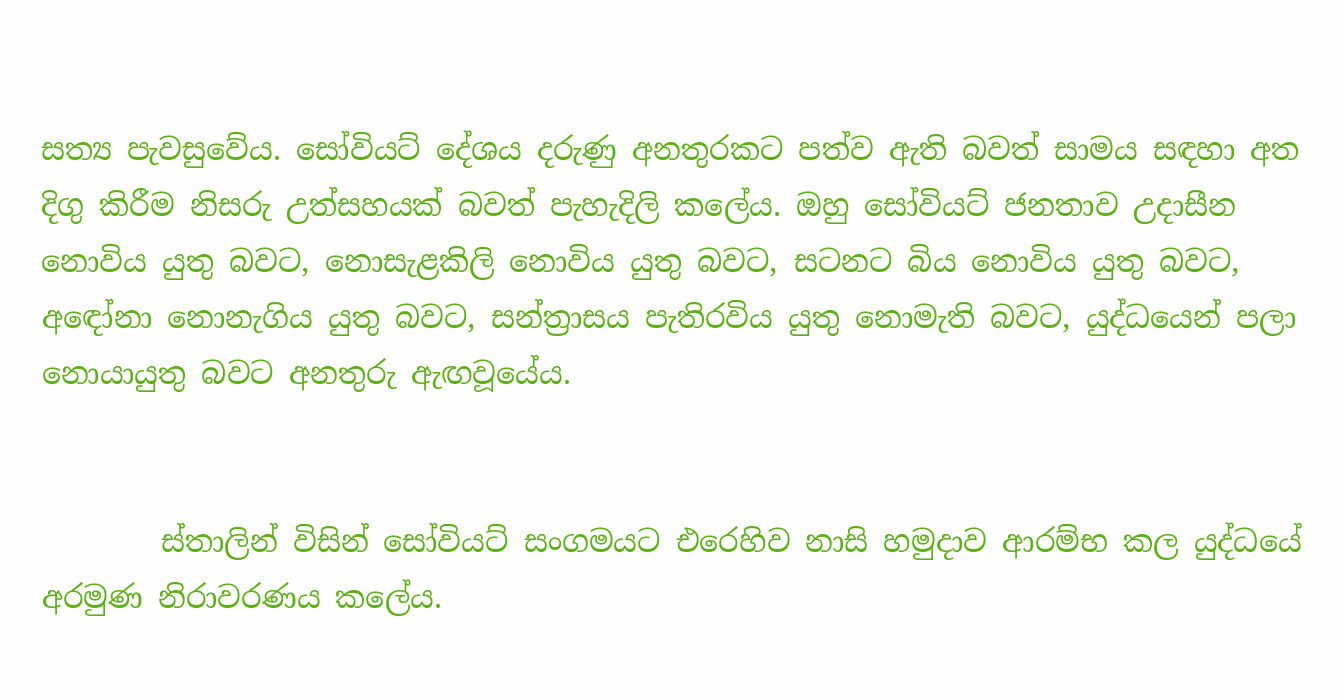සත්‍ය පැවසුවේය. සෝවියට් දේශය දරුණු අනතුරකට පත්ව ඇති බවත් සාමය සඳහා අත දිගු කිරීම නිසරු උත්සහයක් බවත් පැහැදිලි කලේය. ඔහු සෝවියට් ජනතාව උදාසීන නොවිය යුතු බවට, නොසැළකිලි නොවිය යුතු බවට, සටනට බිය නොවිය යුතු බවට, අඳෝනා නොනැගිය යුතු බවට, සන්ත්‍රාසය පැතිරවිය යුතු නොමැති බවට, යුද්ධයෙන් පලා නොයායුතු බවට අනතුරු ඇඟවූයේය.


        ස්තාලින් විසින් සෝවියට් සංගමයට එරෙහිව නාසි හමුදාව ආරම්භ කල යුද්ධයේ අරමුණ නිරාවරණය කලේය.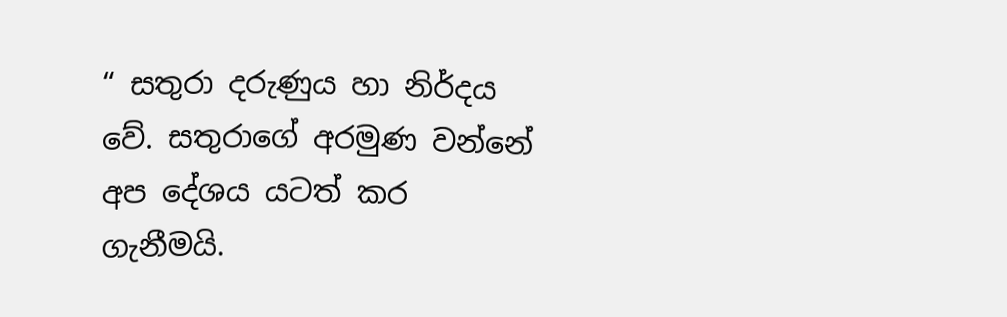“ සතුරා දරුණුය හා නිර්දය වේ. සතුරාගේ අරමුණ වන්නේ අප දේශය යටත් කර ගැනීමයි.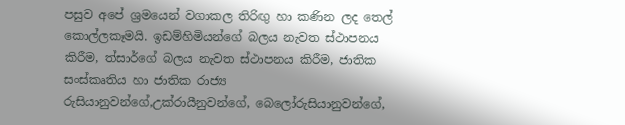පසුව අපේ ශ්‍රමයෙන් වගාකල තිරිඟු හා කණින ලද තෙල් කොල්ලකෑමයි. ඉඩම්හිමියන්ගේ බලය නැවත ස්ථාපනය කිරීම, ත්සාර්ගේ බලය නැවත ස්ථාපනය කිරීම, ජාතික සංස්කෘතිය හා ජාතික රාජ්‍ය රුසියානුවන්ගේ,උක්රායීනුවන්ගේ, බෙලෝරුසියානුවන්ගේ,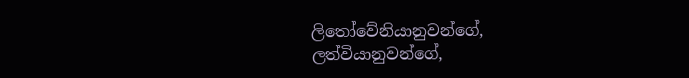ලිතෝවේනියානුවන්ගේ, ලත්වියානුවන්ගේ,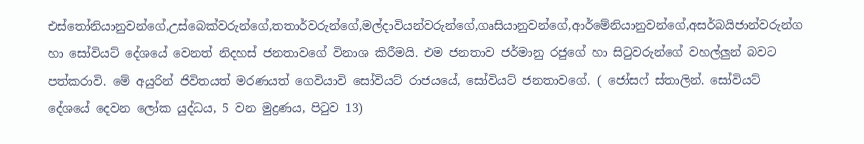එස්තෝනියානුවන්ගේ,උස්බෙක්වරුන්ගේ,තතාර්වරුන්ගේ,මල්දාවියන්වරුන්ගේ,ගෘසියානුවන්ගේ,ආර්මේනියානුවන්ගේ,අසර්බයිජාන්වරුන්ග හා සෝවියට් දේශයේ වෙනත් නිදහස් ජනතාවගේ විනාශ කිරීමයි. එම ජනතාව ජර්මානු රජුගේ හා සිටුවරුන්ගේ වහල්ලුන් බවට පත්කරාවි. මේ අයුරින් ජිවිතයත් මරණයත් ගෙවියාවි සෝවියට් රාජයයේ, සෝවියට් ජනතාවගේ. ( ජෝසෆ් ස්තාලින්. සෝවියට් දේශයේ දෙවන ලෝක යුද්ධය, 5 වන මුද්‍රණය, පිටුව 13)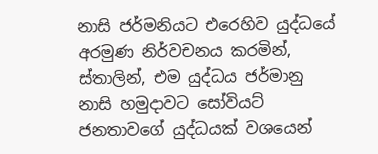නාසි ජර්මනියට එරෙහිව යුද්ධයේ අරමුණ නිර්වචනය කරමින්, ස්තාලින්, එම යුද්ධය ජර්මානු නාසි හමුදාවට සෝවියට් ජනතාවගේ යුද්ධයක් වශයෙන්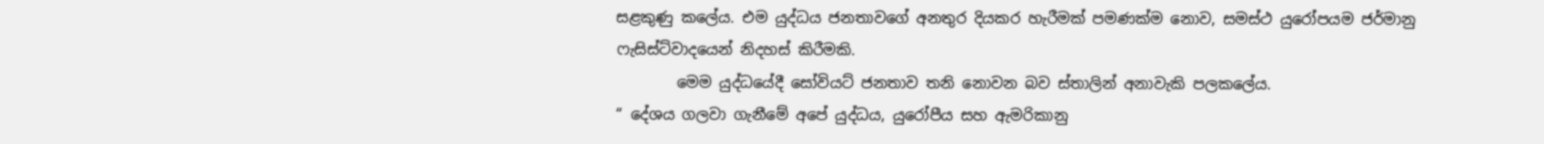සළකුණු කලේය. එම යුද්ධය ජනතාවගේ අනතුර දියකර හැරීමක් පමණක්ම නොව, සමස්ථ යුරෝපයම ජර්මානු ෆැසිස්ට්වාදයෙන් නිදහස් කිරීමකි.
        මෙම යුද්ධයේදී සෝවියට් ජනතාව තනි නොවන බව ස්තාලින් අනාවැකි පලකලේය.
“ දේශය ගලවා ගැනීමේ අපේ යුද්ධය, යුරෝපීය සහ ඇමරිකානු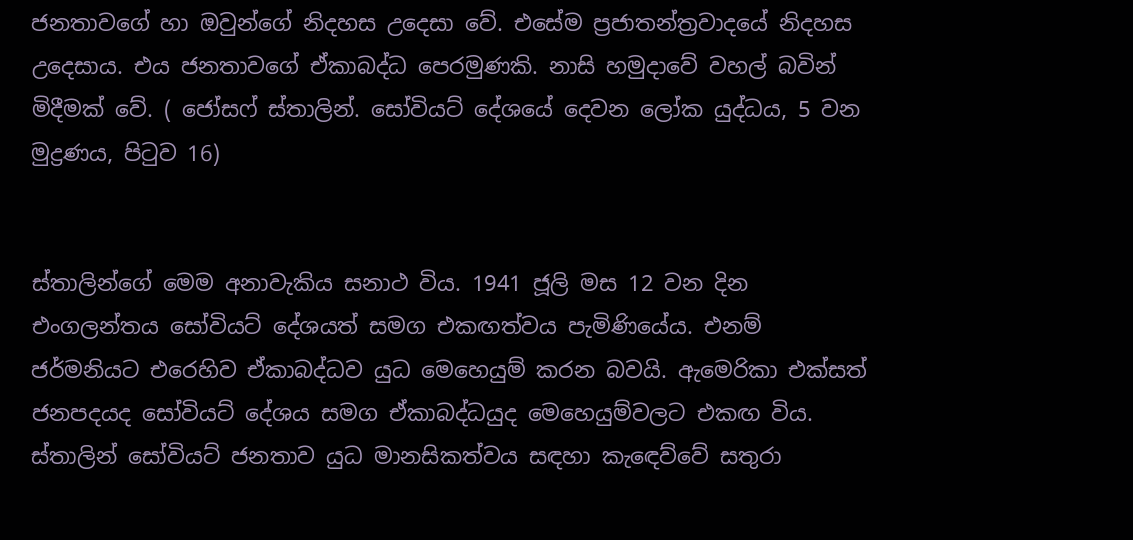ජනතාවගේ හා ඔවුන්ගේ නිදහස උදෙසා වේ. එසේම ප්‍රජාතන්ත්‍රවාදයේ නිදහස උදෙසාය. එය ජනතාවගේ ඒකාබද්ධ පෙරමුණකි. නාසි හමුදාවේ වහල් බවින් මිදීමක් වේ. ( ජෝසෆ් ස්තාලින්. සෝවියට් දේශයේ දෙවන ලෝක යුද්ධය, 5 වන මුද්‍රණය, පිටුව 16)


ස්තාලින්ගේ මෙම අනාවැකිය සනාථ විය. 1941 ජූලි මස 12 වන දින එංගලන්තය සෝවියට් දේශයත් සමග එකඟත්වය පැමිණියේය. එනම් ජර්මනියට එරෙහිව ඒකාබද්ධව යුධ මෙහෙයුම් කරන බවයි. ඇමෙරිකා එක්සත් ජනපදයද සෝවියට් දේශය සමග ඒකාබද්ධයුද මෙහෙයුම්වලට එකඟ විය. ස්තාලින් සෝවියට් ජනතාව යුධ මානසිකත්වය සඳහා කැඳෙව්වේ සතුරා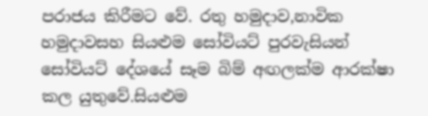පරාජය කිරීමට වේ. රතු හමුදාව,නාවික හමුදාවසහ සියළුම සෝවියට් පුරවැසියන් සෝවියට් දේශයේ සෑම බිම් අඟලක්ම ආරක්ෂා කල යුතුවේ.සියළුම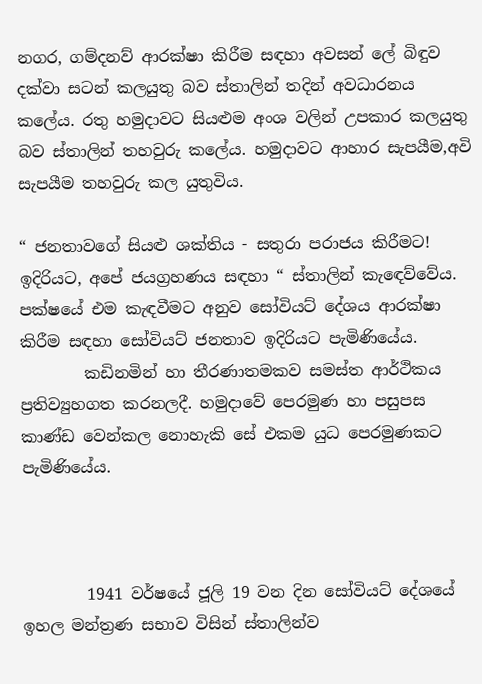නගර, ගම්දනව් ආරක්ෂා කිරීම සඳහා අවසන් ලේ බිඳුව දක්වා සටන් කලයුතු බව ස්තාලින් තදින් අවධාරනය කලේය. රතු හමුදාවට සියළුම අංශ වලින් උපකාර කලයුතු බව ස්තාලින් තහවුරු කලේය. හමුදාවට ආහාර සැපයීම,අවි සැපයීම තහවුරු කල යුතුවිය.

“ ජනතාවගේ සියළු ශක්තිය - සතුරා පරාජය කිරීමට! ඉදිරියට, අපේ ජයග්‍රහණය සඳහා “ ස්තාලින් කැඳෙව්වේය.
පක්ෂයේ එම කැඳවීමට අනුව සෝවියට් දේශය ආරක්ෂා කිරීම සඳහා සෝවියට් ජනතාව ඉදිරියට පැමිණියේය.
        කඩිනමින් හා තීරණාතමකව සමස්ත ආර්ථිකය ප්‍රතිව්‍යුහගත කරනලදී. හමුදාවේ පෙරමුණ හා පසුපස කාණ්ඩ වෙන්කල නොහැකි සේ එකම යුධ පෙරමුණකට පැමිණියේය.



        1941 වර්ෂයේ ජූලි 19 වන දින සෝවියට් දේශයේ ඉහල මන්ත්‍රණ සභාව විසින් ස්තාලින්ව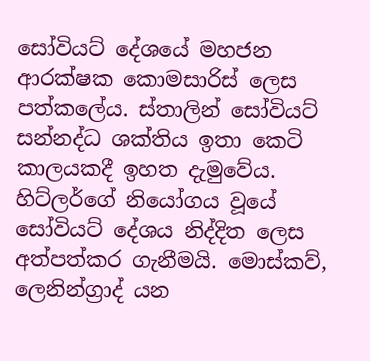සෝවියට් දේශයේ මහජන ආරක්ෂක කොමසාරිස් ලෙස පත්කලේය. ස්තාලින් සෝවියට් සන්නද්ධ ශක්තිය ඉතා කෙටි කාලයකදී ඉහත දැමුවේය. හිට්ලර්ගේ නියෝගය වූයේ සෝවියට් දේශය නිද්දිත ලෙස අත්පත්කර ගැනීමයි. මොස්කව්, ලෙනින්ග්‍රාද් යන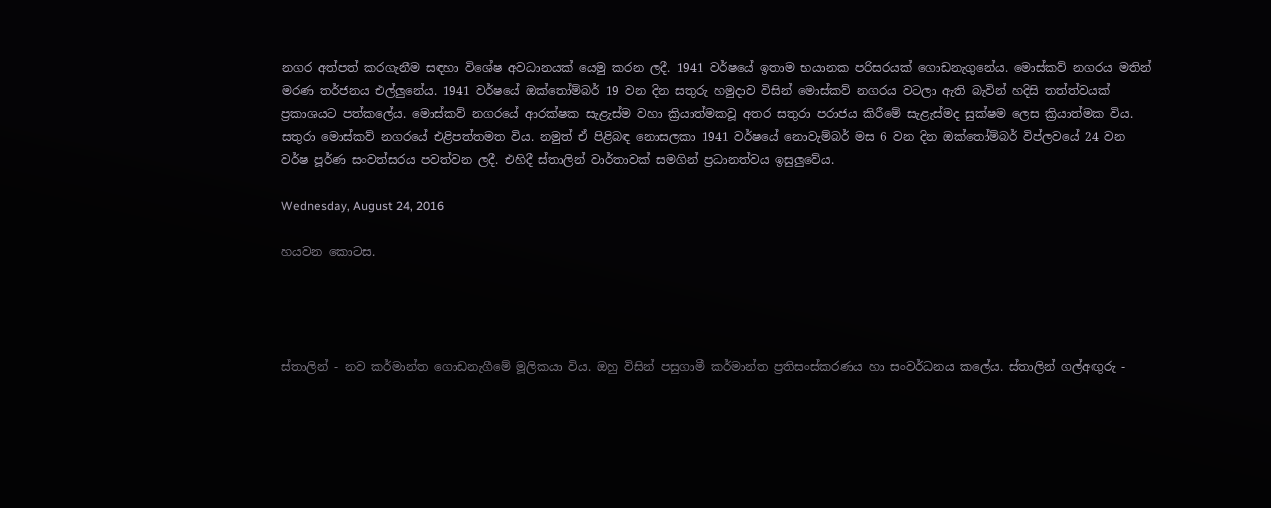නගර අත්පත් කරගැනීම සඳහා විශේෂ අවධානයක් යෙමු කරන ලදී. 1941 වර්ෂයේ ඉතාම භයානක පරිසරයක් ගොඩනැගුනේය. මොස්කව් නගරය මතින් මරණ තර්ජනය එල්ලුනේය. 1941 වර්ෂයේ ඔක්තෝම්බර් 19 වන දින සතුරු හමුදාව විසින් මොස්කව් නගරය වටලා ඇති බැවින් හදිසි තත්ත්වයක් ප්‍රකාශයට පත්කලේය. මොස්කව් නගරයේ ආරක්ෂක සැළැස්ම වහා ක්‍රියාත්මකවූ අතර සතුරා පරාජය කිරීමේ සැළැස්මද සුක්ෂම ලෙස ක්‍රියාත්මක විය. සතුරා මොස්කව් නගරයේ එළිපත්තමත විය. නමුත් ඒ පිළිබඳ නොසලකා 1941 වර්ෂයේ නොවැම්බර් මස 6 වන දින ඔක්තෝම්බර් විප්ලවයේ 24 වන වර්ෂ පූර්ණ සංවත්සරය පවත්වන ලදී. එහිදී ස්තාලින් වාර්තාවක් සමගින් ප්‍රධානත්වය ඉසුලුවේය.

Wednesday, August 24, 2016

හයවන කොටස.




ස්තාලින් - නව කර්මාන්ත ගොඩනැගීමේ මූලිකයා විය. ඔහු විසින් පසුගාමී කර්මාන්ත ප්‍රතිසංස්කරණය හා සංවර්ධනය කලේය. ස්තාලින් ගල්අඟුරු -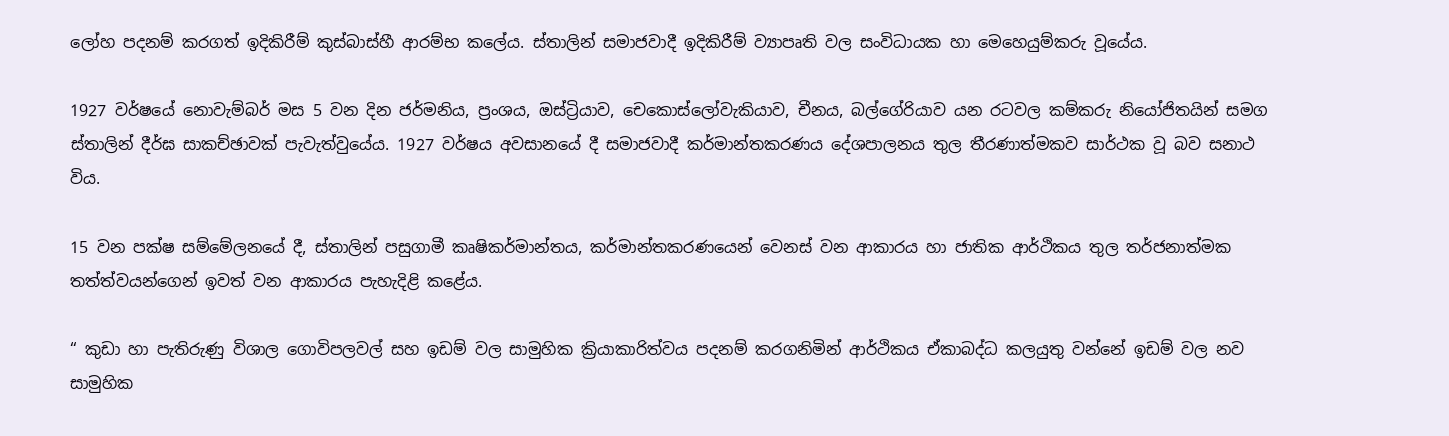ලෝහ පදනම් කරගත් ඉදිකිරීම් කුස්බාස්හී ආරම්භ කලේය. ස්තාලින් සමාජවාදී ඉදිකිරීම් ව්‍යාපෘති වල සංවිධායක හා මෙහෙයුම්කරු වූයේය.

1927 වර්ෂයේ නොවැම්බර් මස 5 වන දින ජර්මනිය, ප්‍රංශය, ඔස්ට්‍රියාව, චෙකොස්ලෝවැකියාව, චීනය, බල්ගේරියාව යන රටවල කම්කරු නියෝජිතයින් සමග ස්තාලින් දීර්ඝ සාකච්ඡාවක් පැවැත්වුයේය. 1927 වර්ෂය අවසානයේ දී සමාජවාදී කර්මාන්තකරණය දේශපාලනය තුල තීරණාත්මකව සාර්ථක වූ බව සනාථ විය.

15 වන පක්ෂ සම්මේලනයේ දී, ස්තාලින් පසුගාමී කෘෂිකර්මාන්තය, කර්මාන්තකරණයෙන් වෙනස් වන ආකාරය හා ජාතික ආර්ථිකය තුල තර්ජනාත්මක තත්ත්වයන්ගෙන් ඉවත් වන ආකාරය පැහැදිළි කළේය.

“ කුඩා හා පැතිරුණු විශාල ගොවිපලවල් සහ ඉඩම් වල සාමුහික ක්‍රියාකාරිත්වය පදනම් කරගනිමින් ආර්ථිකය ඒකාබද්ධ කලයුතු වන්නේ ඉඩම් වල නව සාමුහික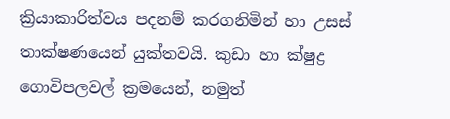ක්‍රියාකාරිත්වය පදනම් කරගනිමින් හා උසස් තාක්ෂණයෙන් යුක්තවයි. කුඩා හා ක්ෂුද්‍ර ගොවිපලවල් ක්‍රමයෙන්, නමුත්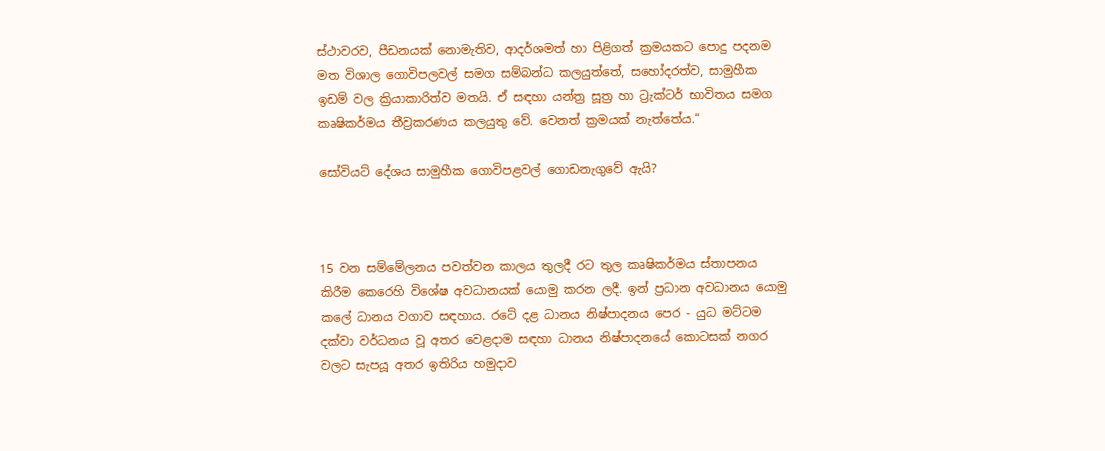ස්ථාවරව, පීඩනයක් නොමැතිව, ආදර්ශමත් හා පිළිගත් ක්‍රමයකට පොදු පදනම මත විශාල ගොවිපලවල් සමග සම්බන්ධ කලයුත්තේ, සහෝදරත්ව, සාමුහීක ඉඩම් වල ක්‍රියාකාරිත්ව මතයි. ඒ සඳහා යන්ත්‍ර සූත්‍ර හා ට්‍රැක්ටර් භාවිතය සමග කෘෂිකර්මය තීව්‍රකරණය කලයුතු වේ. වෙනත් ක්‍රමයක් නැත්තේය.“

සෝවියට් දේශය සාමුහීක ගොවිපළවල් ගොඩනැගුවේ ඇයි?



15 වන සම්මේලනය පවත්වන කාලය තුලදී රට තුල කෘෂිකර්මය ස්තාපනය කිරීම කෙරෙහි විශේෂ අවධානයක් යොමු කරන ලදී. ඉන් ප්‍රධාන අවධානය යොමු කලේ ධානය වගාව සඳහාය. රටේ දළ ධානය නිෂ්පාදනය පෙර - යුධ මට්ටම දක්වා වර්ධනය වූ අතර වෙළදාම සඳහා ධානය නිෂ්පාදනයේ කොටසක් නගර වලට සැපයූ අතර ඉතිරිය හමුදාව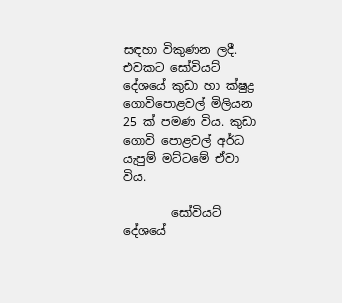සඳහා විකුණන ලදී. එවකට සෝවියට් දේශයේ කුඩා හා ක්ෂුද්‍ර ගොවිපොළවල් මිලියන 25 ක් පමණ විය. කුඩා ගොවි පොළවල් අර්ධ යැපුම් මට්ටමේ ඒවා විය.

        සෝවියට් දේශයේ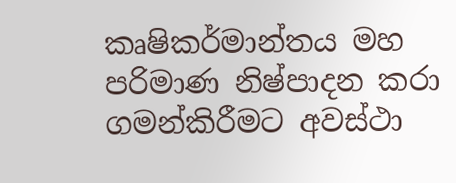කෘෂිකර්මාන්තය මහ පරිමාණ නිෂ්පාදන කරා ගමන්කිරීමට අවස්ථා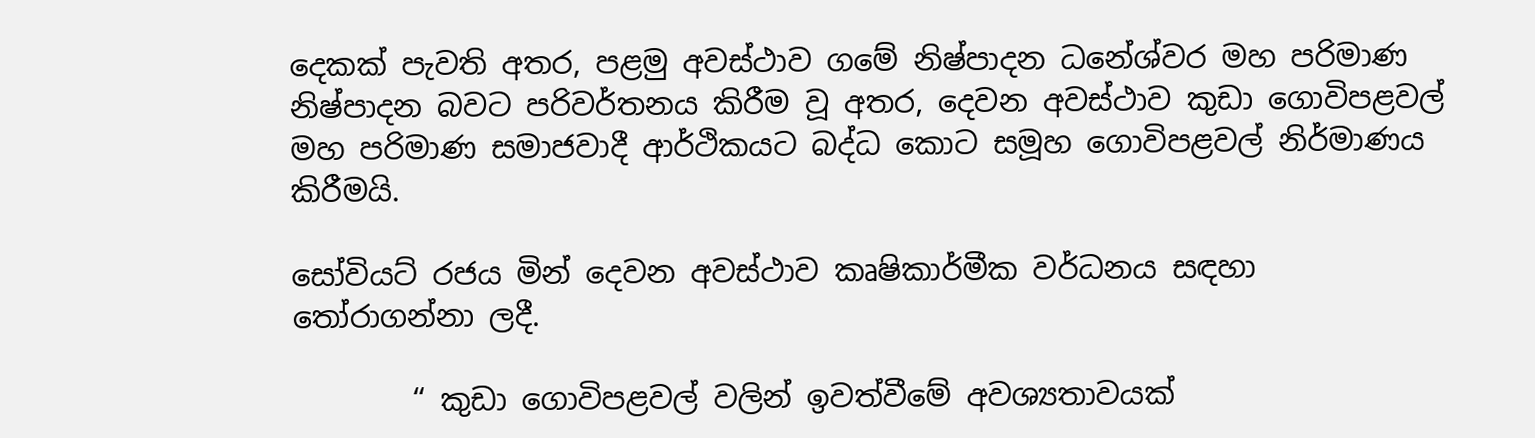දෙකක් පැවති අතර, පළමු අවස්ථාව ගමේ නිෂ්පාදන ධනේශ්වර මහ පරිමාණ නිෂ්පාදන බවට පරිවර්තනය කිරීම වූ අතර, දෙවන අවස්ථාව කුඩා ගොවිපළවල් මහ පරිමාණ සමාජවාදී ආර්ථිකයට බද්ධ කොට සමූහ ගොවිපළවල් නිර්මාණය කිරීමයි.

සෝවියට් රජය මින් දෙවන අවස්ථාව කෘෂිකාර්මීක වර්ධනය සඳහා තෝරාගන්නා ලදී.

        “ කුඩා ගොවිපළවල් වලින් ඉවත්වීමේ අවශ්‍යතාවයක්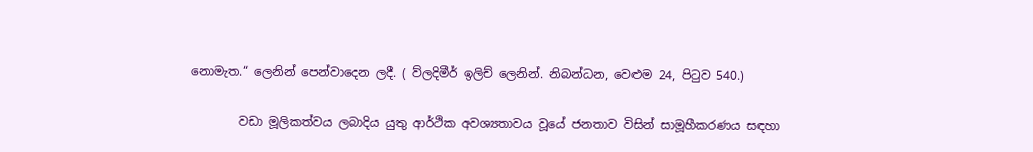නොමැත.“ ලෙනින් පෙන්වාදෙන ලදී. ( ව්ලදිමීර් ඉලිච් ලෙනින්. නිබන්ධන, වෙළුම 24, පිටුව 540.)

        වඩා මූලිකත්වය ලබාදිය යුතු ආර්ථික අවශ්‍යතාවය වූයේ ජනතාව විසින් සාමූහීකරණය සඳහා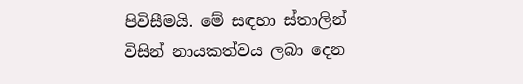පිවිසීමයි. මේ සඳහා ස්තාලින් විසින් නායකත්වය ලබා දෙන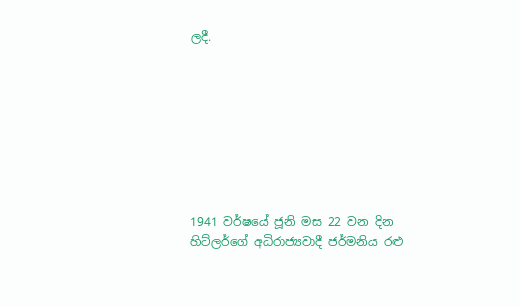ලදී.








1941 වර්ෂයේ ජූනි මස 22 වන දින හිට්ලර්ගේ අධිරාජ්‍යවාදී ජර්මනිය රළු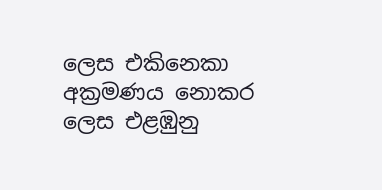ලෙස එකිනෙකා අක්‍රමණය නොකර ලෙස එළඹුනු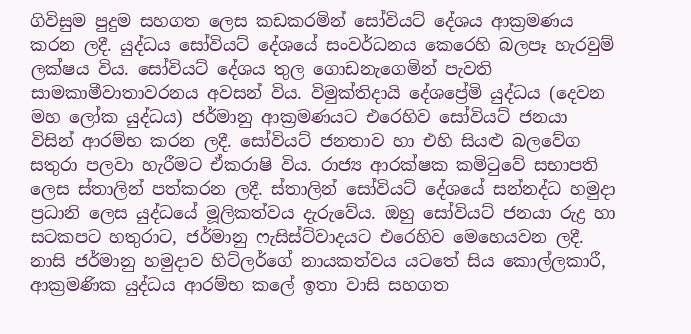ගිවිසුම පුදුම සහගත ලෙස කඩකරමින් සෝවියට් දේශය ආක්‍රමණය කරන ලදී. යුද්ධය සෝවියට් දේශයේ සංවර්ධනය කෙරෙහි බලපෑ හැරවුම් ලක්ෂය විය. සෝවියට් දේශය තුල ගොඩනැගෙමින් පැවති සාමකාමීවාතාවරනය අවසන් විය. විමුක්තිදායි දේශප්‍රේමි යුද්ධය (දෙවන මහ ලෝක යුද්ධය) ජර්මානු ආක්‍රමණයට එරෙහිව සෝවියට් ජනයා විසින් ආරම්භ කරන ලදී. සෝවියට් ජනතාව හා එහි සියළු බලවේග සතුරා පලවා හැරීමට ඒකරාෂි විය. රාජ්‍ය ආරක්ෂක කමිටුවේ සභාපති ලෙස ස්තාලින් පත්කරන ලදී. ස්තාලින් සෝවියට් දේශයේ සන්නද්ධ හමුදා ප්‍රධානි ලෙස යුද්ධයේ මූලිකත්වය දැරුවේය. ඔහු සෝවියට් ජනයා රුද්‍ර හා සටකපට හතුරාට, ජර්මානු ෆැසිස්ට්වාදයට එරෙහිව මෙහෙයවන ලදී. නාසි ජර්මානු හමුදාව හිට්ලර්ගේ නායකත්වය යටතේ සිය කොල්ලකාරී, ආක්‍රමණික යුද්ධය ආරම්භ කලේ ඉතා වාසි සහගත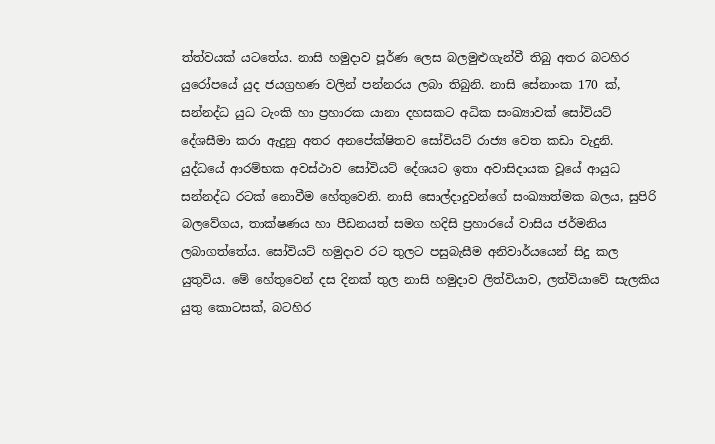ත්ත්වයක් යටතේය. නාසි හමුදාව පූර්ණ ලෙස බලමුළුගැන්වී තිබු අතර බටහිර යුරෝපයේ යුද ජයග්‍රහණ වලින් පන්නරය ලබා තිබුනි. නාසි සේනාංක 170 ක්, සන්නද්ධ යුධ ටැංකි හා ප්‍රහාරක යානා දහසකට අධික සංඛ්‍යාවක් සෝවියට් දේශසීමා කරා ඇදුනු අතර අනපේක්ෂිතව සෝවියට් රාජ්‍ය වෙත කඩා වැදුනි.  යුද්ධයේ ආරම්භක අවස්ථාව සෝවියට් දේශයට ඉතා අවාසිදායක වූයේ ආයුධ සන්නද්ධ රටක් නොවීම හේතුවෙනි. නාසි සොල්දාදුවන්ගේ සංඛ්‍යාත්මක බලය, සුපිරි බලවේගය, තාක්ෂණය හා පීඩනයත් සමග හදිසි ප්‍රහාරයේ වාසිය ජර්මනිය ලබාගත්තේය. සෝවියට් හමුදාව රට තුලට පසුබැසීම අනිවාර්යයෙන් සිදු කල යුතුවිය. මේ හේතුවෙන් දස දිනක් තුල නාසි හමුදාව ලිත්වියාව, ලත්වියාවේ සැලකිය යුතු කොටසක්, බටහිර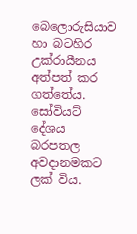බෙලොරුසියාව හා බටහිර උක්රායීනය අත්පත් කර ගත්තේය. සෝවියට් දේශය බරපතල අවදානමකට ලක් විය.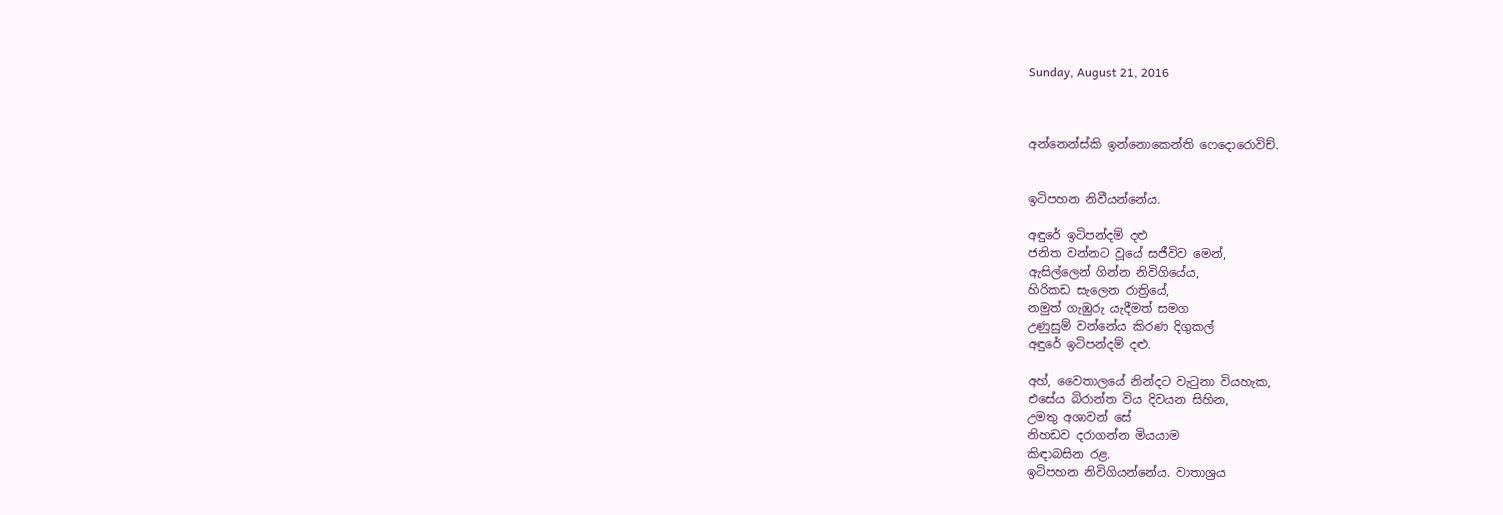Sunday, August 21, 2016



අන්නෙන්ස්කි ඉන්නොකෙන්ති ෆෙදොරොවිච්.


ඉටිපහන නිවීයන්නේය.

අඳුරේ ඉටිපන්දම් දළු
ජනිත වන්නට වූයේ සජීවිව මෙන්,
ඇසිල්ලෙන් ගින්න නිවිගියේය,
හිරිකඩ සැලෙන රාත්‍රියේ,
නමුත් ගැඹුරු යැදීමත් සමග
උණුසුම් වන්නේය කිරණ දිගුකල්
අඳුරේ ඉටිපන්දම් දළු.

අහ්, වෛතාලයේ නින්දට වැටුනා වියහැක,
එසේය බිරාන්ත විය දිවයන සිහින,
උමතු අශාවන් සේ
නිහඩව දරාගන්න මියයාම
කිඳාබසින රළ.
ඉටිපහන නිවිගියන්නේය. වාතාශ්‍රය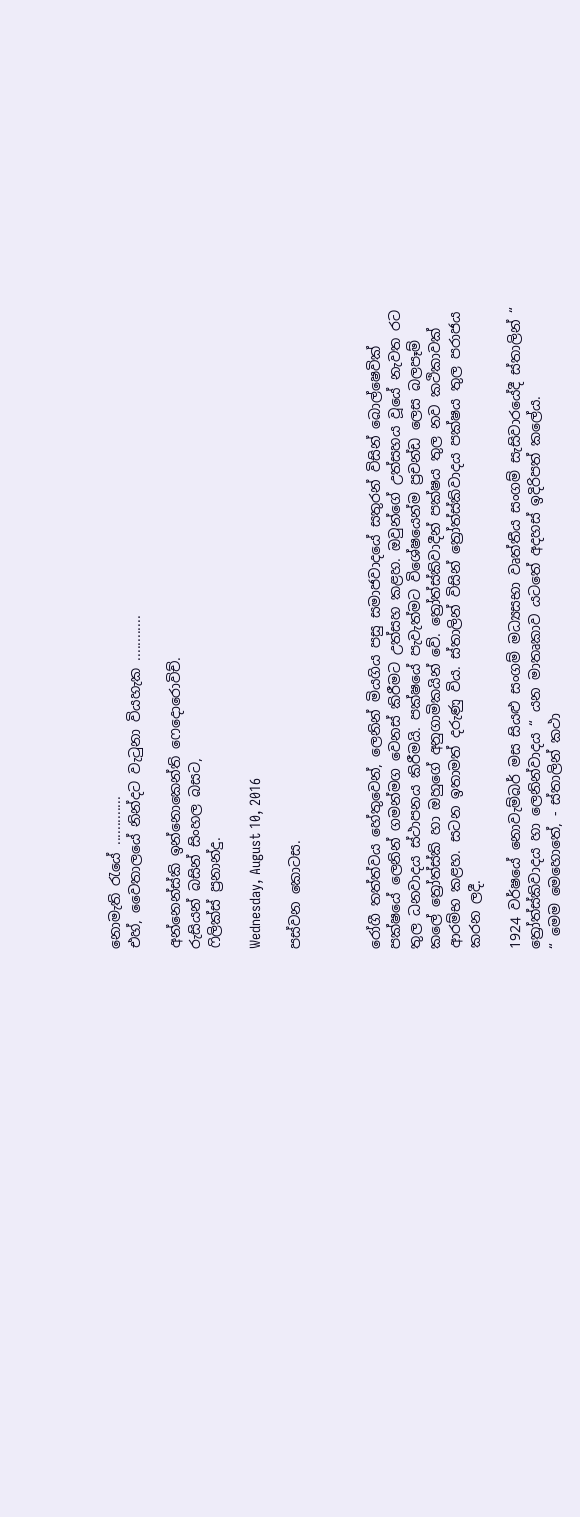නොමැති රැයේ .............
එහ්, වෛතාලයේ නින්දට වැටුනා වියහැක ............

අන්නෙන්ස්කි ඉන්නොකෙන්ති ෆෙදොරොවිච්.
රුසියන් බසින් සිංහල බසට,
ෆිලික්ස් ප්‍රනාන්දු.

Wednesday, August 10, 2016

පස්වන කොටස.



රෝගී තත්ත්වය හේතුවෙන්, ලෙනින් මියගිය පසු සමාජවාදයේ සතුරන් විසින් බොල්ෂෙවික් පක්ෂයේ ලෙනින් ගමන්මග වෙනස් කිරීමට උත්සහ කළහ. ඔවුන්ගේ උත්සහය වූයේ නැවත රට තුල ධනවාදය ස්ථාපනය කිරීමයි. පක්ෂයේ පැවැත්මට විශේෂයෙන්ම ප්‍රචන්ඩ ලෙස බලපෑම් කලේ ත්‍රෝත්ස්කි හා ඔහුගේ අනුගාමිකයින් වේ. ත්‍රෝත්ස්කිවාදීන් පක්ෂය තුල නව කථිකාවක් ආරම්භ කළහ. සටන ඉතාමත් දරුණු විය. ස්තාලින් විසින් ත්‍රෝත්ස්කිවාදය පක්ෂය තුල පරාජය කරන ලදී.

1924 වර්ෂයේ නොවැම්බර් මස සියළු සංගම් මධ්‍යසභා වෘත්තීය සංගම් සැසිවාරයේදී ස්තාලින් “ ත්‍රෝත්ස්කිවාදය හා ලෙනින්වාදය “ යන මාතෘකාව යටතේ අදහස් ඉදිරිපත් කලේය.
“ මෙම මෙහොතේ, - ස්තාලින් කථා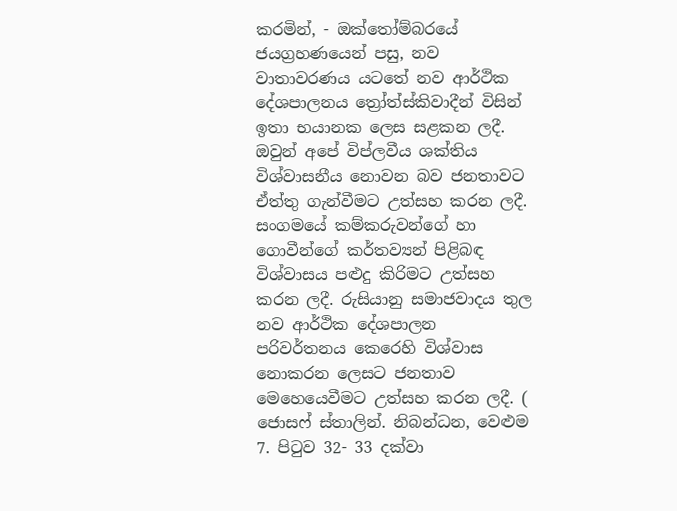කරමින්, - ඔක්තෝම්බරයේ ජයග්‍රහණයෙන් පසු, නව වාතාවරණය යටතේ නව ආර්ථික දේශපාලනය ත්‍රෝත්ස්කිවාදීන් විසින් ඉතා භයානක ලෙස සළකන ලදී. ඔවුන් අපේ විප්ලවීය ශක්තිය විශ්වාසනීය නොවන බව ජනතාවට ඒත්තු ගැන්වීමට උත්සහ කරන ලදී. සංගමයේ කම්කරුවන්ගේ හා ගොවීන්ගේ කර්තව්‍යන් පිළිබඳ විශ්වාසය පළුදු කිරිමට උත්සහ කරන ලදී. රුසියානු සමාජවාදය තුල නව ආර්ථික දේශපාලන පරිවර්තනය කෙරෙහි විශ්වාස නොකරන ලෙසට ජනතාව මෙහෙයෙවීමට උත්සහ කරන ලදී. ( ජොසෆ් ස්තාලින්. නිබන්ධන, වෙළුම 7. පිටුව 32- 33 දක්වා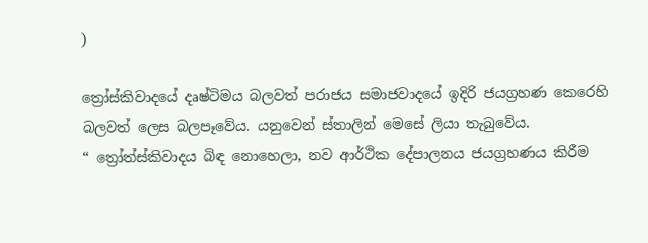)

ත්‍රෝස්කිවාදයේ දෘෂ්ටිමය බලවත් පරාජය සමාජවාදයේ ඉදිරි ජයග්‍රහණ කෙරෙහි බලවත් ලෙස බලපෑවේය. යනුවෙන් ස්තාලින් මෙසේ ලියා තැබුවේය.
“ ත්‍රෝත්ස්කිවාදය බිඳ නොහෙලා, නව ආර්ථික දේපාලනය ජයග්‍රහණය කිරීම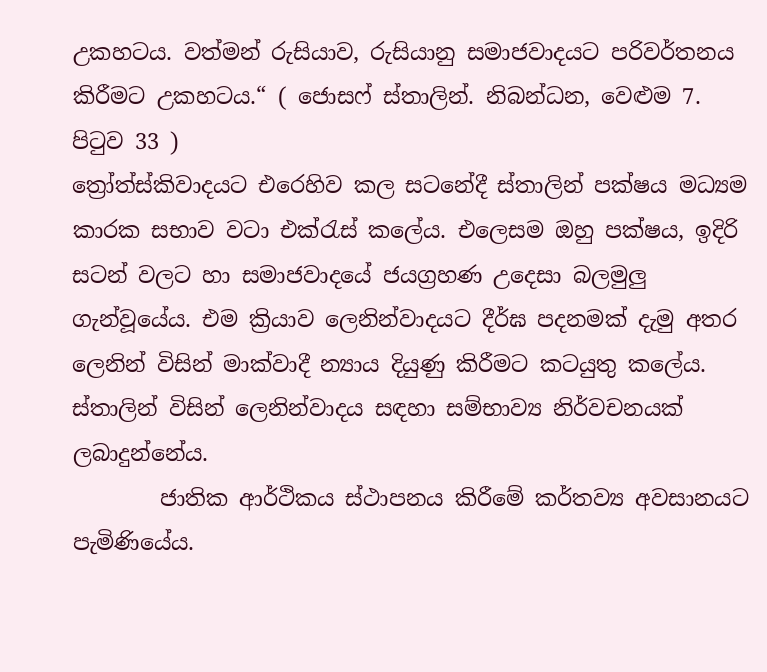උකහටය. වත්මන් රුසියාව, රුසියානු සමාජවාදයට පරිවර්තනය කිරීමට උකහටය.“ ( ජොසෆ් ස්තාලින්. නිබන්ධන, වෙළුම 7. පිටුව 33 )
ත්‍රෝත්ස්කිවාදයට එරෙහිව කල සටනේදී ස්තාලින් පක්ෂය මධ්‍යම කාරක සභාව වටා එක්රැස් කලේය. එලෙසම ඔහු පක්ෂය, ඉදිරි සටන් වලට හා සමාජවාදයේ ජයග්‍රහණ උදෙසා බලමුලු ගැන්වූයේය. එම ක්‍රියාව ලෙනින්වාදයට දීර්ඝ පදනමක් දැමු අතර ලෙනින් විසින් මාක්වාදී න්‍යාය දියුණු කිරීමට කටයුතු කලේය. ස්තාලින් විසින් ලෙනින්වාදය සඳහා සම්භාව්‍ය නිර්වචනයක් ලබාදුන්නේය.
        ජාතික ආර්ථිකය ස්ථාපනය කිරීමේ කර්තව්‍ය අවසානයට පැමිණියේය.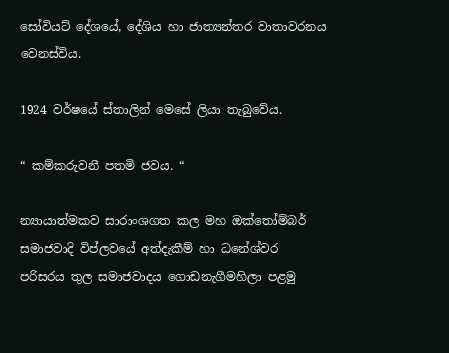සෝවියට් දේශයේ, දේශිය හා ජාත්‍යන්තර වාතාවරනය වෙනස්විය.

1924 වර්ෂයේ ස්තාලින් මෙසේ ලියා තැබුවේය.

“ කම්කරුවනී පතමි ජවය. “

න්‍යායාත්මකව සාරාංශගත කල මහ ඔක්තෝම්බර් සමාජවාදි විප්ලවයේ අත්දැකීම් හා ධනේශ්වර පරිසරය තුල සමාජවාදය ගොඩනැගීමහිලා පළමු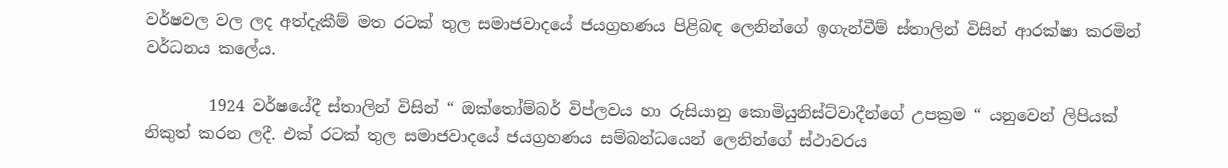වර්ෂවල වල ලද අත්දැකීම් මත රටක් තුල සමාජවාදයේ ජයග්‍රහණය පිළිබඳ ලෙනින්ගේ ඉගැන්වීම් ස්තාලින් විසින් ආරක්ෂා කරමින් වර්ධනය කලේය.

        1924 වර්ෂයේදී ස්තාලින් විසින් “ ඔක්තෝම්බර් විප්ලවය හා රුසියානු කොමියුනිස්ට්වාදීන්ගේ උපක්‍රම “ යනුවෙන් ලිපියක් නිකුත් කරන ලදී. එක් රටක් තුල සමාජවාදයේ ජයග්‍රහණය සම්බන්ධයෙන් ලෙනින්ගේ ස්ථාවරය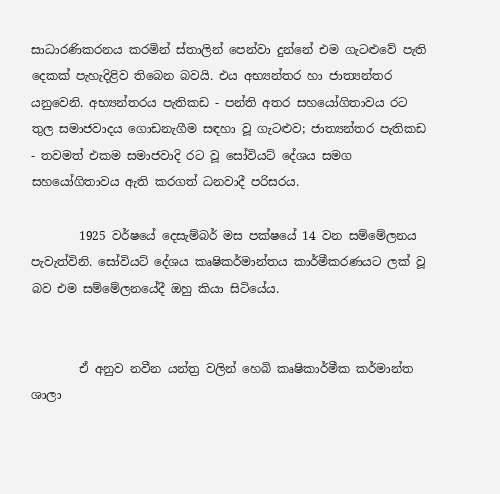සාධාරණිකරනය කරමින් ස්තාලින් පෙන්වා දුන්නේ එම ගැටළුවේ පැති දෙකක් පැහැදිළිව තිබෙන බවයි. එය අභ්‍යන්තර හා ජාත්‍යන්තර යනුවෙනි. අභ්‍යන්තරය පැතිකඩ - පන්ති අතර සහයෝගිතාවය රට තුල සමාජවාදය ගොඩනැගීම සඳහා වූ ගැටළුව; ජාත්‍යන්තර පැතිකඩ - තවමත් එකම සමාජවාදි රට වූ සෝවියට් දේශය සමග සහයෝගිතාවය ඇති කරගත් ධනවාදී පරිසරය.

        1925 වර්ෂයේ දෙසැම්බර් මස පක්ෂයේ 14 වන සම්මේලනය පැවැත්විනි. සෝවියට් දේශය කෘෂිකර්මාන්තය කාර්මීකරණයට ලක් වූ බව එම සම්මේලනයේදී ඔහු කියා සිටියේය.


        ඒ අනුව නවීන යන්ත්‍ර වලින් හෙබි කෘෂිකාර්මීක කර්මාන්ත ශාලා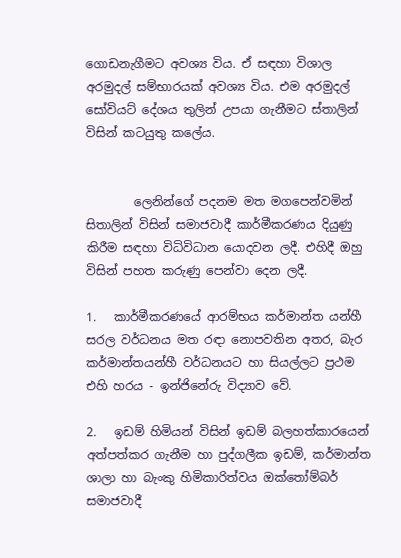ගොඩනැගීමට අවශ්‍ය විය. ඒ සඳහා විශාල අරමුදල් සම්භාරයක් අවශ්‍ය විය. එම අරමුදල් සෝවියට් දේශය තුලින් උපයා ගැනීමට ස්තාලින් විසින් කටයුතු කලේය.


        ලෙනින්ගේ පදනම මත මගපෙන්වමින් සිතාලින් විසින් සමාජවාදී කාර්මීකරණය දියුණු කිරීම සඳහා විධිවිධාන යොදවන ලදී. එහිදී ඔහු විසින් පහත කරුණු පෙන්වා දෙන ලදී.

1.   කාර්මීකරණයේ ආරම්භය කර්මාන්ත යන්හී සරල වර්ධනය මත රඳා නොපවතින අතර, බැර කර්මාන්තයන්හී වර්ධනයට හා සියල්ලට ප්‍රථම එහි හරය - ඉන්ජිනේරු විද්‍යාව වේ.

2.   ඉඩම් හිමියන් විසින් ඉඩම් බලහත්කාරයෙන් අත්පත්කර ගැනීම හා පුද්ගලීක ඉඩම්, කර්මාන්ත ශාලා හා බැංකු හිමිකාරිත්වය ඔක්තෝම්බර් සමාජවාදී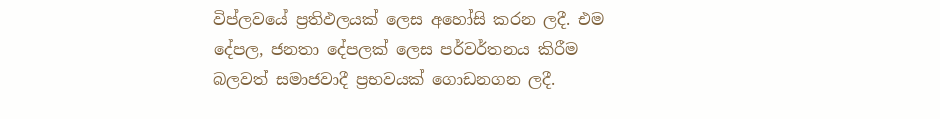විප්ලවයේ ප්‍රතිඵලයක් ලෙස අහෝසි කරන ලදී. එම දේපල, ජනතා දේපලක් ලෙස පර්වර්තනය කිරීම බලවත් සමාජවාදී ප්‍රභවයක් ගොඩනගන ලදී.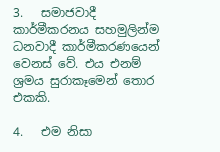3.   සමාජවාදී කාර්මීකරනය සහමුලින්ම ධනවාදී කාර්මීකරණයෙන් වෙනස් වේ. එය එනම් ශ්‍රමය සුරාකෑමෙන් තොර එකකි.

4.   එම නිසා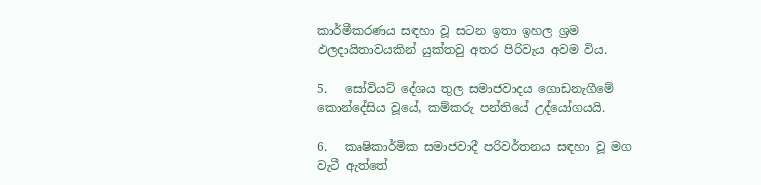කාර්මීකරණය සඳහා වූ සටන ඉතා ඉහල ශ්‍රම ඵලදායිතාවයකින් යුක්තවු අතර පිරිවැය අවම විය.

5.   සෝවියට් දේශය තුල සමාජවාදය ගොඩනැගීමේ කොන්දේසිය වූයේ, කම්කරු පන්තියේ උද්යෝගයයි.

6.   කෘෂිකාර්මික සමාජවාදී පරිවර්තනය සඳහා වූ මග වැටී ඇත්තේ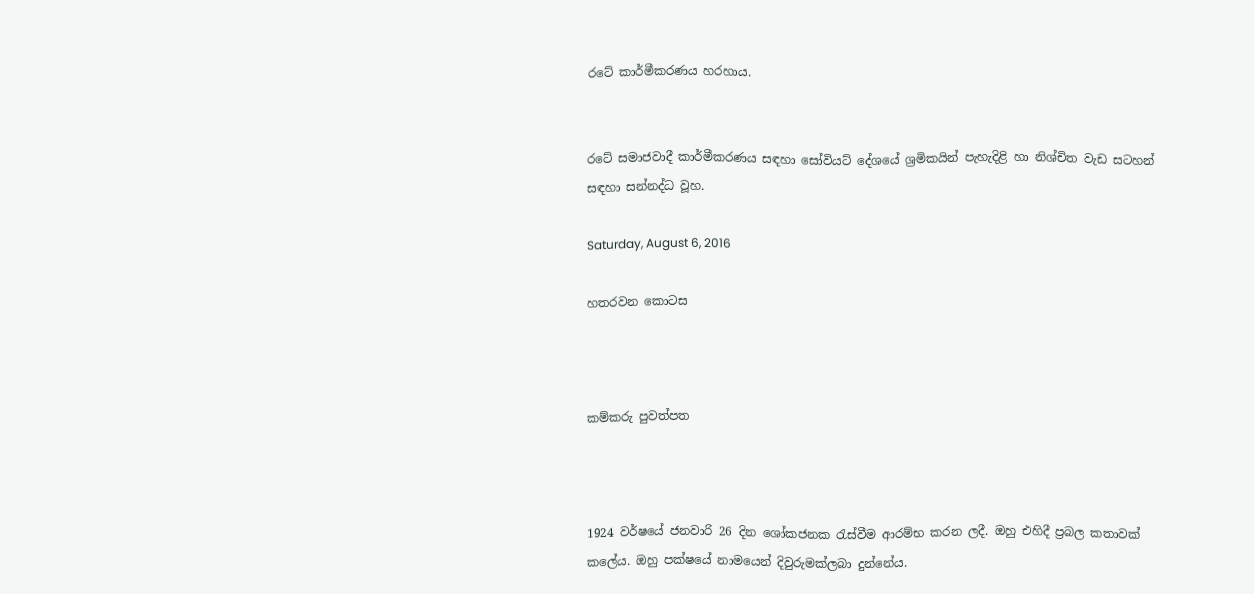රටේ කාර්මීකරණය හරහාය.


රටේ සමාජවාදී කාර්මීකරණය සඳහා සෝවියට් දේශයේ ශ්‍රමිකයින් පැහැදිළි හා නිශ්චිත වැඩ සටහන් සඳහා සන්නද්ධ වූහ.

Saturday, August 6, 2016

හතරවන කොටස



කම්කරු පුවත්පත



1924 වර්ෂයේ ජනවාරි 26 දින ශෝකජනක රැස්වීම ආරම්භ කරන ලදී. ඔහු එහිදී ප්‍රබල කතාවක් කලේය. ඔහු පක්ෂයේ නාමයෙන් දිවුරුමක්ලබා දුන්නේය.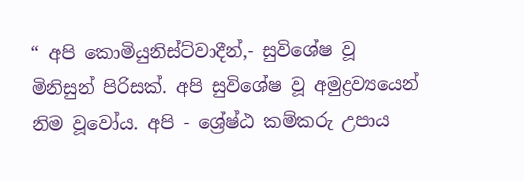“ අපි කොමියුනිස්ට්වාදීන්,- සුවිශේෂ වූ මිනිසුන් පිරිසක්. අපි සුවිශේෂ වූ අමුද්‍රව්‍යයෙන් නිම වූවෝය. අපි - ශ්‍රේෂ්ඨ කම්කරු උපාය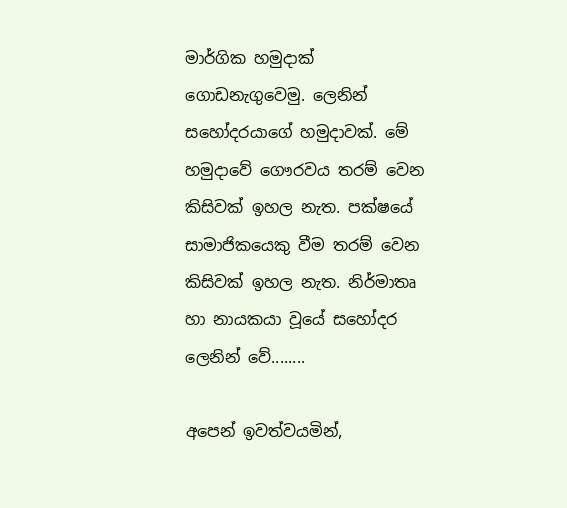මාර්ගික හමුදාක් ගොඩනැගුවෙමු. ලෙනින් සහෝදරයාගේ හමුදාවක්. මේ හමුදාවේ ගෞරවය තරම් වෙන කිසිවක් ඉහල නැත. පක්ෂයේ සාමාජිකයෙකු වීම තරම් වෙන කිසිවක් ඉහල නැත. නිර්මාතෘ හා නායකයා වූයේ සහෝදර ලෙනින් වේ........

අපෙන් ඉවත්වයමින්,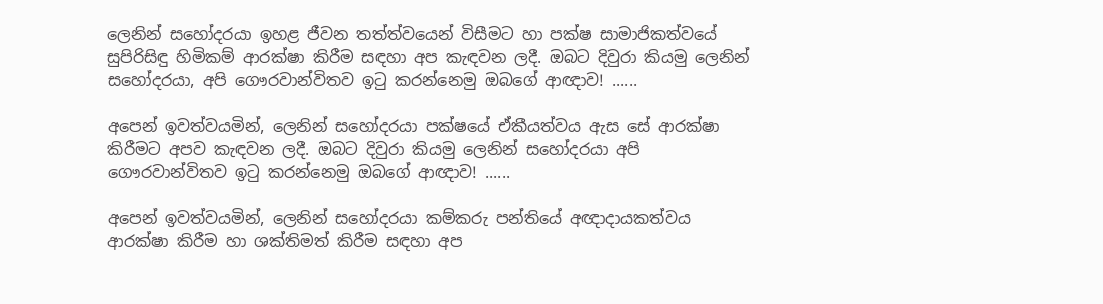ලෙනින් සහෝදරයා ඉහළ ජීවන තත්ත්වයෙන් විසීමට හා පක්ෂ සාමාජිකත්වයේ සුපිරිසිඳු හිමිකම් ආරක්ෂා කිරීම සඳහා අප කැඳවන ලදී. ඔබට දිවුරා කියමු ලෙනින් සහෝදරයා, අපි ගෞරවාන්විතව ඉටු කරන්නෙමු ඔබගේ ආඥාව! ......

අපෙන් ඉවත්වයමින්, ලෙනින් සහෝදරයා පක්ෂයේ ඒකීයත්වය ඇස සේ ආරක්ෂා කිරීමට අපව කැඳවන ලදී. ඔබට දිවුරා කියමු ලෙනින් සහෝදරයා අපි ගෞරවාන්විතව ඉටු කරන්නෙමු ඔබගේ ආඥාව! ......

අපෙන් ඉවත්වයමින්, ලෙනින් සහෝදරයා කම්කරු පන්තියේ අඥාදායකත්වය ආරක්ෂා කිරීම හා ශක්තිමත් කිරීම සඳහා අප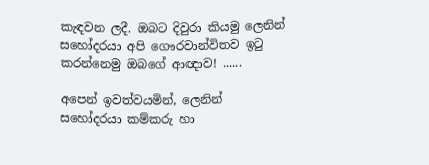කැඳවන ලදී. ඔබට දිවුරා කියමු ලෙනින් සහෝදරයා අපි ගෞරවාන්විතව ඉටු කරන්නෙමු ඔබගේ ආඥාව! ......

අපෙන් ඉවත්වයමින්, ලෙනින් සහෝදරයා කම්කරු හා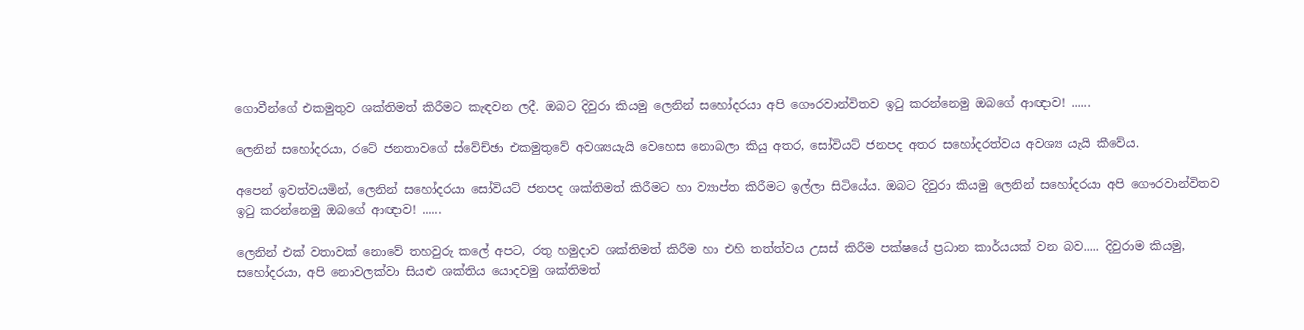ගොවීන්ගේ එකමුතුව ශක්තිමත් කිරීමට කැඳවන ලදී. ඔබට දිවුරා කියමු ලෙනින් සහෝදරයා අපි ගෞරවාන්විතව ඉටු කරන්නෙමු ඔබගේ ආඥාව! ......

ලෙනින් සහෝදරයා, රටේ ජනතාවගේ ස්වේච්ඡා එකමුතුවේ අවශ්‍යයැයි වෙහෙස නොබලා කියු අතර, සෝවියට් ජනපද අතර සහෝදරත්වය අවශ්‍ය යැයි කීවේය.

අපෙන් ඉවත්වයමින්, ලෙනින් සහෝදරයා සෝවියට් ජනපද ශක්තිමත් කිරීමට හා ව්‍යාප්ත කිරීමට ඉල්ලා සිටියේය. ඔබට දිවුරා කියමු ලෙනින් සහෝදරයා අපි ගෞරවාන්විතව ඉටු කරන්නෙමු ඔබගේ ආඥාව! ......

ලෙනින් එක් වතාවක් නොවේ තහවුරු කලේ අපට, රතු හමුදාව ශක්තිමත් කිරීම හා එහි තත්ත්වය උසස් කිරීම පක්ෂයේ ප්‍රධාන කාර්යයක් වන බව..... දිවුරාම කියමු, සහෝදරයා, අපි නොවලක්වා සියළු ශක්තිය යොදවමු ශක්තිමත්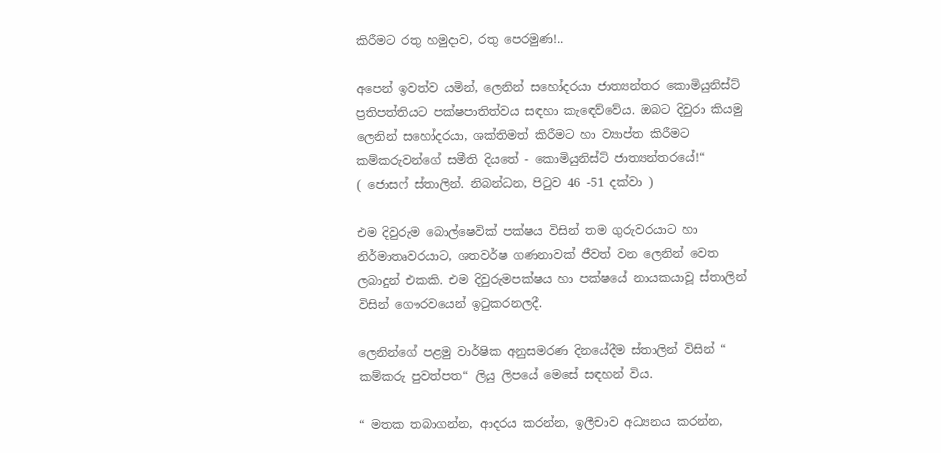කිරීමට රතු හමුදාව, රතු පෙරමුණ!..

අපෙන් ඉවත්ව යමින්, ලෙනින් සහෝදරයා ජාත්‍යන්තර කොමියුනිස්ට් ප්‍රතිපත්තියට පක්ෂපාතිත්වය සඳහා කැඳෙව්වේය. ඔබට දිවුරා කියමු ලෙනින් සහෝදරයා, ශක්තිමත් කිරීමට හා ව්‍යාප්ත කිරීමට කම්කරුවන්ගේ සමීති දියතේ - කොමියුනිස්ට් ජාත්‍යන්තරයේ!“
( ජොසෆ් ස්තාලින්. නිබන්ධන, පිටුව 46 -51 දක්වා )

එම දිවුරුම බොල්ෂෙවික් පක්ෂය විසින් තම ගුරුවරයාට හා නිර්මාතෘවරයාට, ශතවර්ෂ ගණනාවක් ජීවත් වන ලෙනින් වෙත ලබාදුන් එකකි. එම දිවුරුමපක්ෂය හා පක්ෂයේ නායකයාවූ ස්තාලින් විසින් ගෞරවයෙන් ඉටුකරනලදී.

ලෙනින්ගේ පළමු වාර්ෂික අනුසමරණ දිනයේදීම ස්තාලින් විසින් “ කම්කරු පුවත්පත“ ලියු ලිපයේ මෙසේ සඳහන් විය.

“ මතක තබාගන්න, ආදරය කරන්න, ඉලීචාව අධ්‍යනය කරන්න,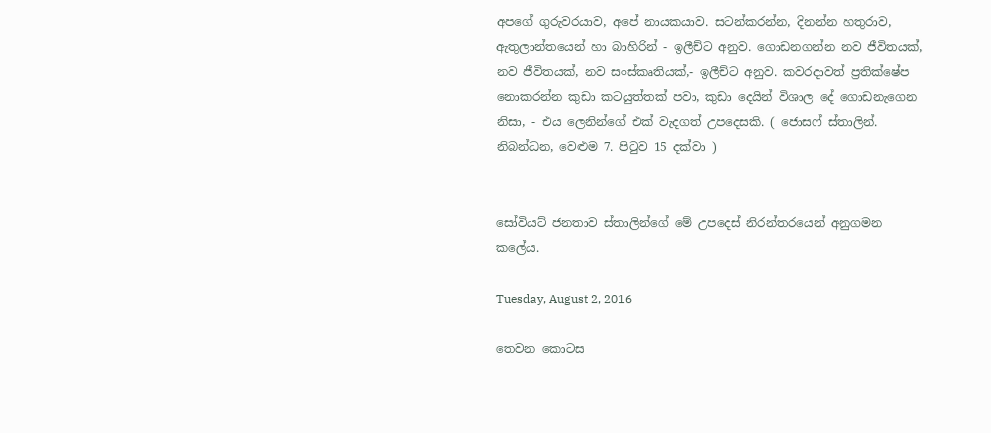අපගේ ගුරුවරයාව, අපේ නායකයාව. සටන්කරන්න, දිනන්න හතුරාව, ඇතුලාන්තයෙන් හා බාහිරින් - ඉලීච්ට අනුව. ගොඩනගන්න නව ජීවිතයක්, නව ජීවිතයක්, නව සංස්කෘතියක්,- ඉලීච්ට අනුව. කවරදාවත් ප්‍රතික්ෂේප නොකරන්න කුඩා කටයුත්තක් පවා, කුඩා දෙයින් විශාල දේ ගොඩනැගෙන නිසා, - එය ලෙනින්ගේ එක් වැදගත් උපදෙසකි. ( ජොසෆ් ස්තාලින්. නිබන්ධන, වෙළුම 7. පිටුව 15 දක්වා )


සෝවියට් ජනතාව ස්තාලින්ගේ මේ උපදෙස් නිරන්තරයෙන් අනුගමන කලේය.

Tuesday, August 2, 2016

තෙවන කොටස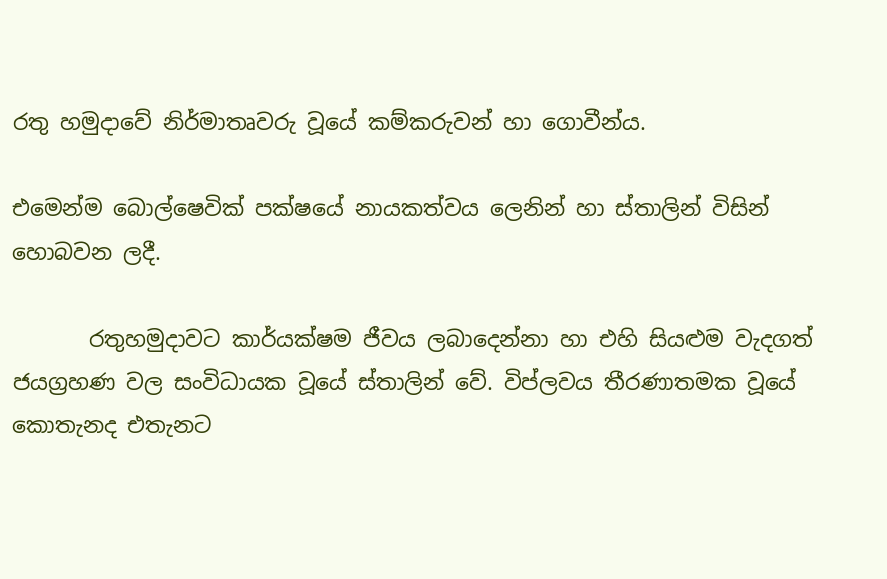රතු හමුදාවේ නිර්මාතෘවරු වූයේ කම්කරුවන් හා ගොවීන්ය.

එමෙන්ම බොල්ෂෙවික් පක්ෂයේ නායකත්වය ලෙනින් හා ස්තාලින් විසින් හොබවන ලදී.

       රතුහමුදාවට කාර්යක්ෂම ජීවය ලබාදෙන්නා හා එහි සියළුම වැදගත් ජයග්‍රහණ වල සංවිධායක වූයේ ස්තාලින් වේ. විප්ලවය තීරණාතමක වූයේ කොතැනද එතැනට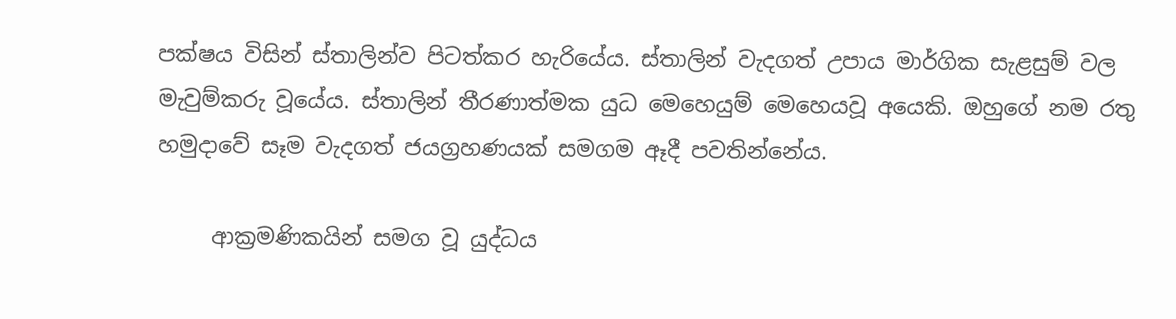පක්ෂය විසින් ස්තාලින්ව පිටත්කර හැරියේය. ස්තාලින් වැදගත් උපාය මාර්ගික සැළසුම් වල මැවුම්කරු වූයේය. ස්තාලින් තීරණාත්මක යුධ මෙහෙයුම් මෙහෙයවූ අයෙකි. ඔහුගේ නම රතු හමුදාවේ සෑම වැදගත් ජයග්‍රහණයක් සමගම ඈදී පවතින්නේය.

     ආක්‍රමණිකයින් සමග වූ යුද්ධය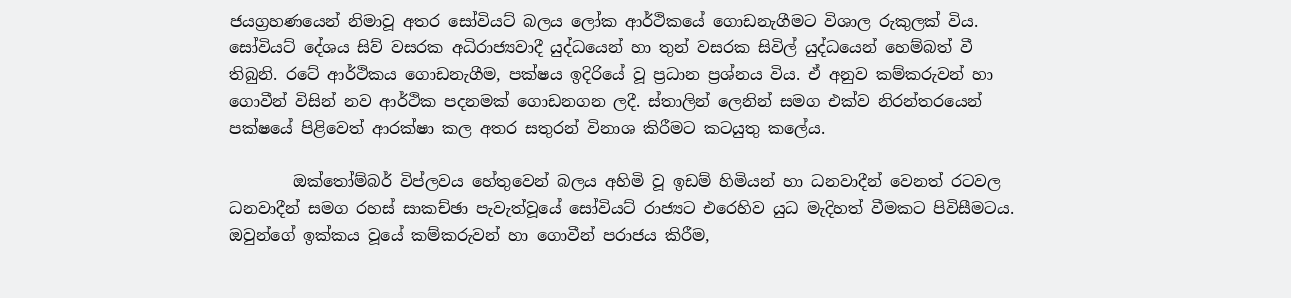ජයග්‍රහණයෙන් නිමාවූ අතර සෝවියට් බලය ලෝක ආර්ථිකයේ ගොඩනැගීමට විශාල රුකුලක් විය. සෝවියට් දේශය සිව් වසරක අධිරාජ්‍යවාදී යුද්ධයෙන් හා තුන් වසරක සිවිල් යුද්ධයෙන් හෙම්බත් වී තිබුනි. රටේ ආර්ථිකය ගොඩනැගීම, පක්ෂය ඉදිරියේ වූ ප්‍රධාන ප්‍රශ්නය විය. ඒ අනුව කම්කරුවන් හා ගොවීන් විසින් නව ආර්ථික පදනමක් ගොඩනගන ලදී. ස්තාලින් ලෙනින් සමග එක්ව නිරන්තරයෙන් පක්ෂයේ පිළිවෙත් ආරක්ෂා කල අතර සතුරන් විනාශ කිරීමට කටයුතු කලේය.

        ඔක්තෝම්බර් විප්ලවය හේතුවෙන් බලය අහිමි වූ ඉඩම් හිමියන් හා ධනවාදීන් වෙනත් රටවල ධනවාදීන් සමග රහස් සාකච්ඡා පැවැත්වූයේ සෝවියට් රාජ්‍යට එරෙහිව යුධ මැදිහත් වීමකට පිවිසීමටය. ඔවුන්ගේ ඉක්කය වූයේ කම්කරුවන් හා ගොවීන් පරාජය කිරීම,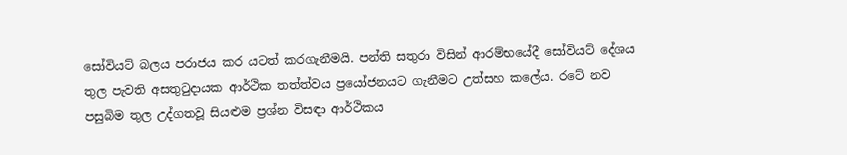සෝවියට් බලය පරාජය කර යටත් කරගැනීමයි. පන්ති සතුරා විසින් ආරම්භයේදී සෝවියට් දේශය තුල පැවති අසතුටුදායක ආර්ථික තත්ත්වය ප්‍රයෝජනයට ගැනීමට උත්සහ කලේය. රටේ නව පසුබිම තුල උද්ගතවූ සියළුම ප්‍රශ්න විසඳා ආර්ථිකය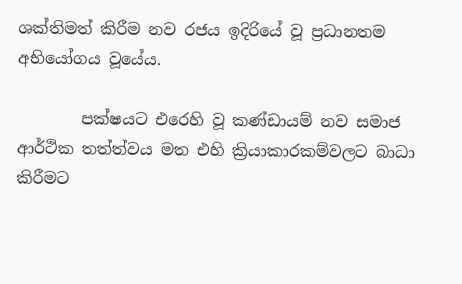ශක්තිමත් කිරීම නව රජය ඉදිරියේ වූ ප්‍රධානතම අභියෝගය වූයේය.

        පක්ෂයට එරෙහි වූ කණ්ඩායම් නව සමාජ ආර්ථික තත්ත්වය මත එහි ක්‍රියාකාරකම්වලට බාධා කිරීමට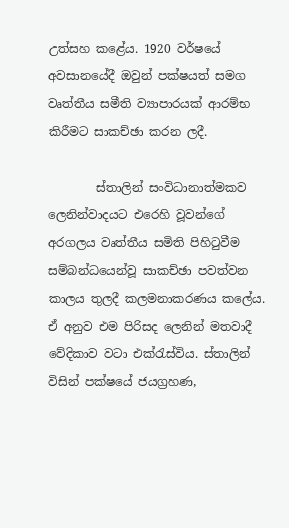උත්සහ කළේය. 1920 වර්ෂයේ අවසානයේදී ඔවුන් පක්ෂයත් සමග වෘත්තීය සමීති ව්‍යාපාරයක් ආරම්භ කිරීමට සාකච්ඡා කරන ලදී.

        ස්තාලින් සංවිධානාත්මකව ලෙනින්වාදයට එරෙහි වූවන්ගේ අරගලය වෘත්තීය සමිති පිහිටුවීම සම්බන්ධයෙන්වූ සාකච්ඡා පවත්වන කාලය තුලදී කලමනාකරණය කලේය. ඒ අනුව එම පිරිසද ලෙනින් මතවාදී වේදිකාව වටා එක්රැස්විය. ස්තාලින් විසින් පක්ෂයේ ජයග්‍රහණ,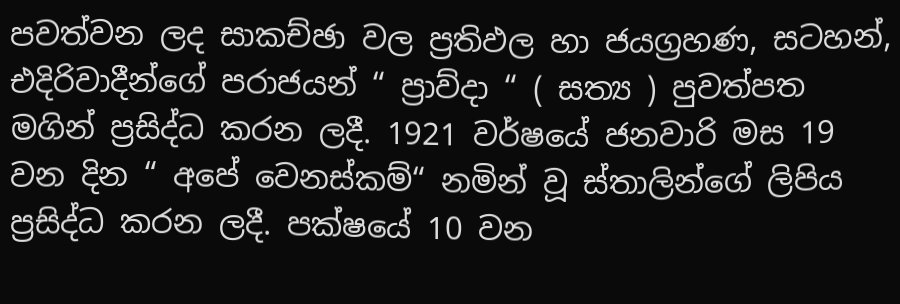පවත්වන ලද සාකච්ඡා වල ප්‍රතිඵල හා ජයග්‍රහණ, සටහන්, එදිරිවාදීන්ගේ පරාජයන් “ ප්‍රාව්දා “ ( සත්‍ය ) පුවත්පත මගින් ප්‍රසිද්ධ කරන ලදී. 1921 වර්ෂයේ ජනවාරි මස 19 වන දින “ අපේ වෙනස්කම්“ නමින් වූ ස්තාලින්ගේ ලිපිය ප්‍රසිද්ධ කරන ලදී. පක්ෂයේ 10 වන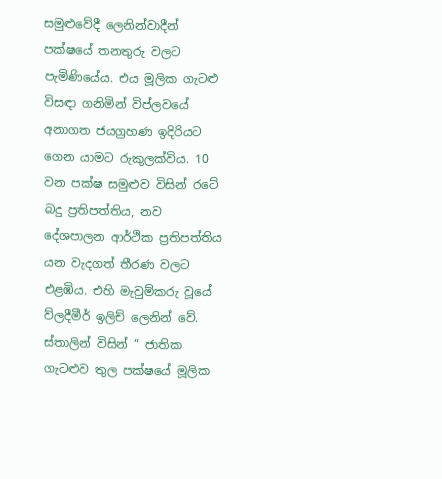සමුළුවේදී ලෙනින්වාදීන් පක්ෂයේ තනතුරු වලට පැමිණියේය. එය මූලික ගැටළු විසඳා ගනිමින් විප්ලවයේ අනාගත ජයග්‍රහණ ඉදිරියට ගෙන යාමට රුකුලක්විය. 10 වන පක්ෂ සමුළුව විසින් රටේ බදු ප්‍රතිපත්තිය, නව දේශපාලන ආර්ථික ප්‍රතිපත්තිය යන වැදගත් තීරණ වලට එළඹිය. එහි මැවුම්කරු වූයේ ව්ලදීමීර් ඉලිච් ලෙනින් වේ. ස්තාලින් විසින් “ ජාතික ගැටළුව තුල පක්ෂයේ මූලික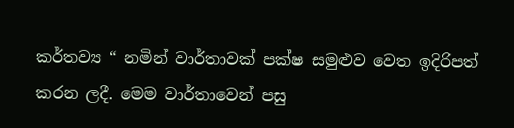කර්තව්‍ය “ නමින් වාර්තාවක් පක්ෂ සමුළුව වෙත ඉදිරිපත් කරන ලදී. මෙම වාර්තාවෙන් පසු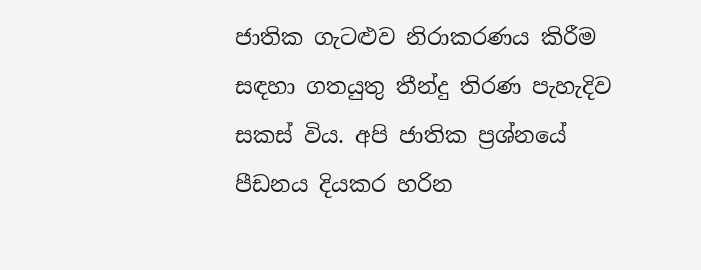ජාතික ගැටළුව නිරාකරණය කිරීම සඳහා ගතයුතු තීන්දු තිරණ පැහැදිව සකස් විය. අපි ජාතික ප්‍රශ්නයේ පීඩනය දියකර හරින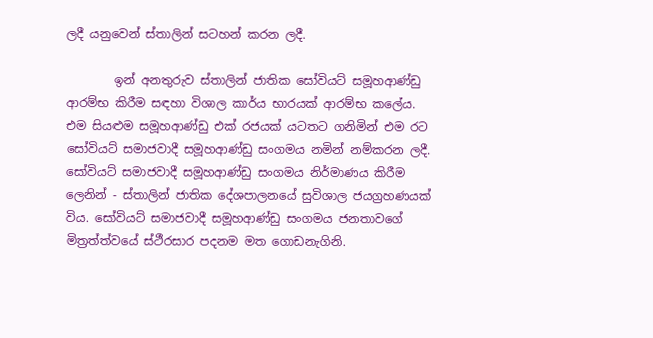ලදී යනුවෙන් ස්තාලින් සටහන් කරන ලදී.

        ඉන් අනතුරුව ස්තාලින් ජාතික සෝවියට් සමූහආණ්ඩු ආරම්භ කිරීම සඳහා විශාල කාර්ය භාරයක් ආරම්භ කලේය. එම සියළුම සමූහආණ්ඩු එක් රජයක් යටතට ගනිමින් එම රට සෝවියට් සමාජවාදී සමූහආණ්ඩු සංගමය නමින් නම්කරන ලදී. සෝවියට් සමාජවාදී සමූහආණ්ඩු සංගමය නිර්මාණය කිරීම ලෙනින් - ස්තාලින් ජාතික දේශපාලනයේ සුවිශාල ජයග්‍රහණයක් විය. සෝවියට් සමාජවාදී සමූහආණ්ඩු සංගමය ජනතාවගේ මිත්‍රත්ත්වයේ ස්ථීරසාර පදනම මත ගොඩනැගිනි.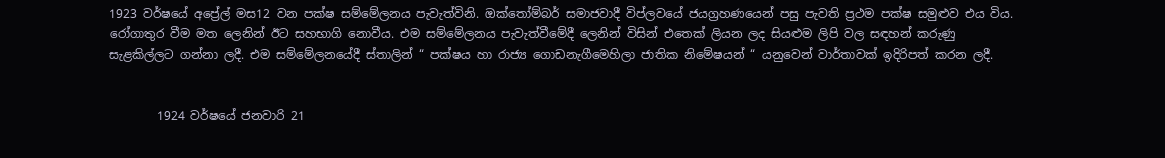1923 වර්ෂයේ අප්‍රේල් මස12 වන පක්ෂ සම්මේලනය පැවැත්විනි. ඔක්තෝම්බර් සමාජවාදී විප්ලවයේ ජයග්‍රහණයෙන් පසු පැවති ප්‍රථම පක්ෂ සමුළුව එය විය. රෝගාතුර වීම මත ලෙනින් ඊට සහභාගි නොවීය. එම සම්මේලනය පැවැත්වීමේදී ලෙනින් විසින් එතෙක් ලියන ලද සියළුම ලිපි වල සඳහන් කරුණු සැළකිල්ලට ගන්නා ලදී. එම සම්මේලනයේදී ස්තාලින් “ පක්ෂය හා රාජ්‍ය ගොඩනැගීමෙහිලා ජාතික නිමේෂයන් “ යනුවෙන් වාර්තාවක් ඉදිරිපත් කරන ලදී.


        1924 වර්ෂයේ ජනවාරි 21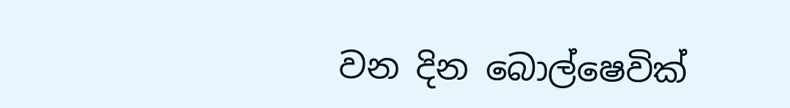වන දින බොල්ෂෙවික්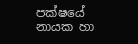පක්ෂයේ නායක හා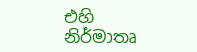එහි නිර්මාතෘ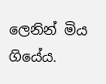ලෙනින් මිය ගියේය.